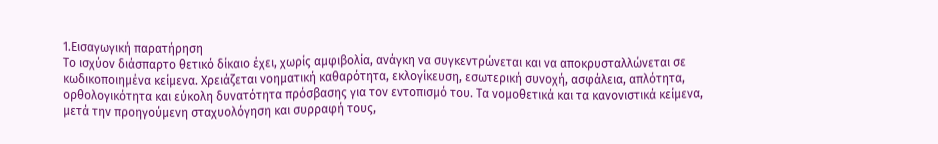1.Εισαγωγική παρατήρηση
Το ισχύον διάσπαρτο θετικό δίκαιο έχει, χωρίς αμφιβολία, ανάγκη να συγκεντρώνεται και να αποκρυσταλλώνεται σε κωδικοποιημένα κείμενα. Χρειάζεται νοηματική καθαρότητα, εκλογίκευση, εσωτερική συνοχή, ασφάλεια, απλότητα, ορθολογικότητα και εύκολη δυνατότητα πρόσβασης για τον εντοπισμό του. Τα νομοθετικά και τα κανονιστικά κείμενα, μετά την προηγούμενη σταχυολόγηση και συρραφή τους,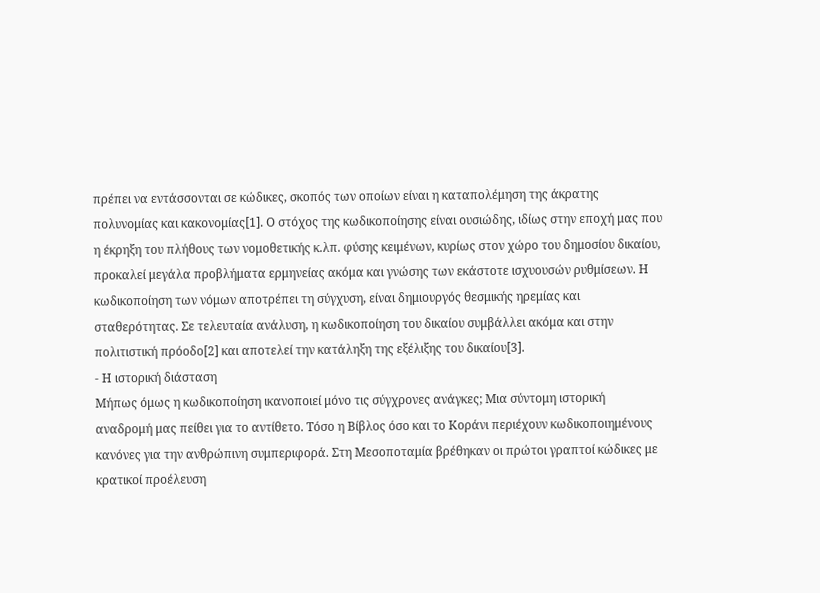πρέπει να εντάσσονται σε κώδικες, σκοπός των οποίων είναι η καταπολέμηση της άκρατης πολυνομίας και κακονομίας[1]. Ο στόχος της κωδικοποίησης είναι ουσιώδης, ιδίως στην εποχή μας που η έκρηξη του πλήθους των νομοθετικής κ.λπ. φύσης κειμένων, κυρίως στον χώρο του δημοσίου δικαίου, προκαλεί μεγάλα προβλήματα ερμηνείας ακόμα και γνώσης των εκάστοτε ισχυουσών ρυθμίσεων. Η κωδικοποίηση των νόμων αποτρέπει τη σύγχυση, είναι δημιουργός θεσμικής ηρεμίας και σταθερότητας. Σε τελευταία ανάλυση, η κωδικοποίηση του δικαίου συμβάλλει ακόμα και στην πολιτιστική πρόοδο[2] και αποτελεί την κατάληξη της εξέλιξης του δικαίου[3].
- Η ιστορική διάσταση
Μήπως όμως η κωδικοποίηση ικανοποιεί μόνο τις σύγχρονες ανάγκες; Μια σύντομη ιστορική αναδρομή μας πείθει για το αντίθετο. Τόσο η Βίβλος όσο και το Κοράνι περιέχουν κωδικοποιημένους κανόνες για την ανθρώπινη συμπεριφορά. Στη Μεσοποταμία βρέθηκαν οι πρώτοι γραπτοί κώδικες με κρατικοί προέλευση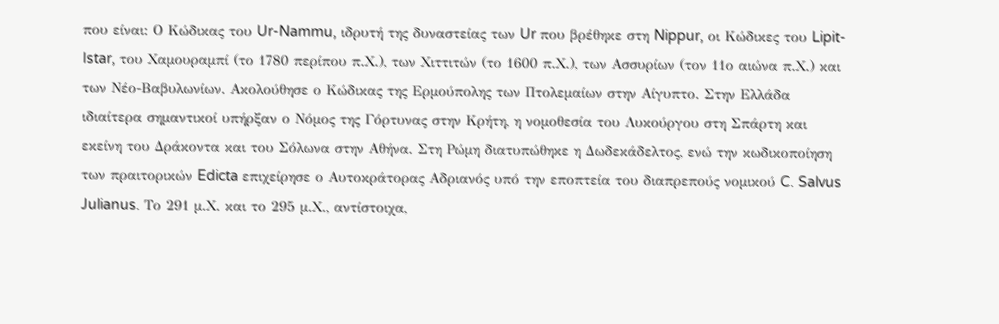που είναι: Ο Κώδικας του Ur-Nammu, ιδρυτή της δυναστείας των Ur που βρέθηκε στη Nippur, οι Κώδικες του Lipit-Istar, του Χαμουραμπί (το 1780 περίπου π.Χ.), των Χιττιτών (το 1600 π.Χ.), των Ασσυρίων (τον 11ο αιώνα π.Χ.) και των Νέο-Βαβυλωνίων. Ακολούθησε ο Κώδικας της Ερμούπολης των Πτολεμαίων στην Αίγυπτο. Στην Ελλάδα ιδιαίτερα σημαντικοί υπήρξαν ο Νόμος της Γόρτυνας στην Κρήτη, η νομοθεσία του Λυκούργου στη Σπάρτη και εκείνη του Δράκοντα και του Σόλωνα στην Αθήνα. Στη Ρώμη διατυπώθηκε η Δωδεκάδελτος, ενώ την κωδικοποίηση των πραιτορικών Edicta επιχείρησε ο Αυτοκράτορας Αδριανός υπό την εποπτεία του διαπρεπούς νομικού C. Salvus Julianus. Το 291 μ.Χ. και το 295 μ.Χ., αντίστοιχα,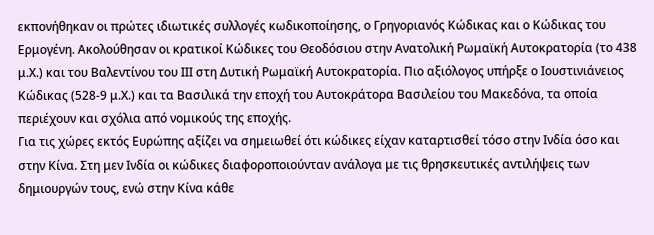εκπονήθηκαν οι πρώτες ιδιωτικές συλλογές κωδικοποίησης, ο Γρηγοριανός Κώδικας και ο Κώδικας του Ερμογένη. Ακολούθησαν οι κρατικοί Κώδικες του Θεοδόσιου στην Ανατολική Ρωμαϊκή Αυτοκρατορία (το 438 μ.Χ.) και του Βαλεντίνου του ΙΙΙ στη Δυτική Ρωμαϊκή Αυτοκρατορία. Πιο αξιόλογος υπήρξε ο Ιουστινιάνειος Κώδικας (528-9 μ.Χ.) και τα Βασιλικά την εποχή του Αυτοκράτορα Βασιλείου του Μακεδόνα, τα οποία περιέχουν και σχόλια από νομικούς της εποχής.
Για τις χώρες εκτός Ευρώπης αξίζει να σημειωθεί ότι κώδικες είχαν καταρτισθεί τόσο στην Ινδία όσο και στην Κίνα. Στη μεν Ινδία οι κώδικες διαφοροποιούνταν ανάλογα με τις θρησκευτικές αντιλήψεις των δημιουργών τους, ενώ στην Κίνα κάθε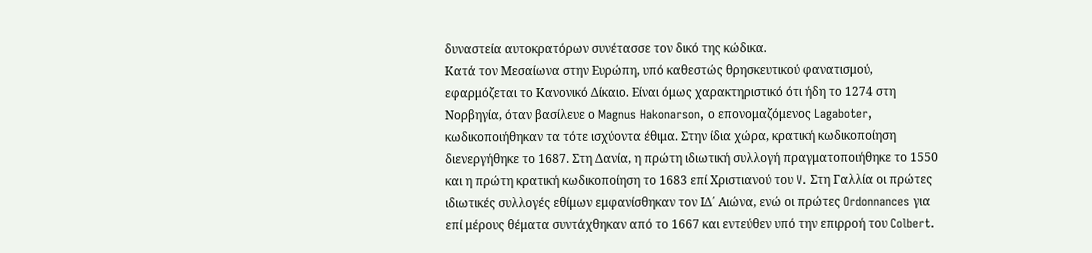δυναστεία αυτοκρατόρων συνέτασσε τον δικό της κώδικα.
Κατά τον Μεσαίωνα στην Ευρώπη, υπό καθεστώς θρησκευτικού φανατισμού, εφαρμόζεται το Κανονικό Δίκαιο. Είναι όμως χαρακτηριστικό ότι ήδη το 1274 στη Νορβηγία, όταν βασίλευε ο Magnus Hakonarson, ο επονομαζόμενος Lagaboter, κωδικοποιήθηκαν τα τότε ισχύοντα έθιμα. Στην ίδια χώρα, κρατική κωδικοποίηση διενεργήθηκε το 1687. Στη Δανία, η πρώτη ιδιωτική συλλογή πραγματοποιήθηκε το 1550 και η πρώτη κρατική κωδικοποίηση το 1683 επί Χριστιανού του V. Στη Γαλλία οι πρώτες ιδιωτικές συλλογές εθίμων εμφανίσθηκαν τον ΙΔ΄ Αιώνα, ενώ οι πρώτες Ordonnances για επί μέρους θέματα συντάχθηκαν από το 1667 και εντεύθεν υπό την επιρροή του Colbert.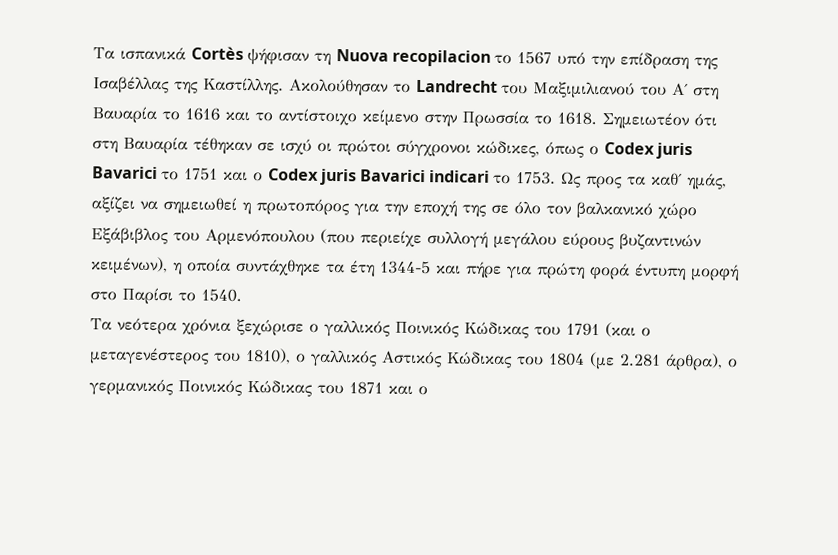Τα ισπανικά Cortès ψήφισαν τη Nuova recopilacion το 1567 υπό την επίδραση της Ισαβέλλας της Καστίλλης. Ακολούθησαν το Landrecht του Μαξιμιλιανού του Α΄ στη Βαυαρία το 1616 και το αντίστοιχο κείμενο στην Πρωσσία το 1618. Σημειωτέον ότι στη Βαυαρία τέθηκαν σε ισχύ οι πρώτοι σύγχρονοι κώδικες, όπως ο Codex juris Bavarici το 1751 και ο Codex juris Bavarici indicari το 1753. Ως προς τα καθ΄ ημάς, αξίζει να σημειωθεί η πρωτοπόρος για την εποχή της σε όλο τον βαλκανικό χώρο Εξάβιβλος του Αρμενόπουλου (που περιείχε συλλογή μεγάλου εύρους βυζαντινών κειμένων), η οποία συντάχθηκε τα έτη 1344-5 και πήρε για πρώτη φορά έντυπη μορφή στο Παρίσι το 1540.
Τα νεότερα χρόνια ξεχώρισε ο γαλλικός Ποινικός Κώδικας του 1791 (και ο μεταγενέστερος του 1810), ο γαλλικός Αστικός Κώδικας του 1804 (με 2.281 άρθρα), ο γερμανικός Ποινικός Κώδικας του 1871 και ο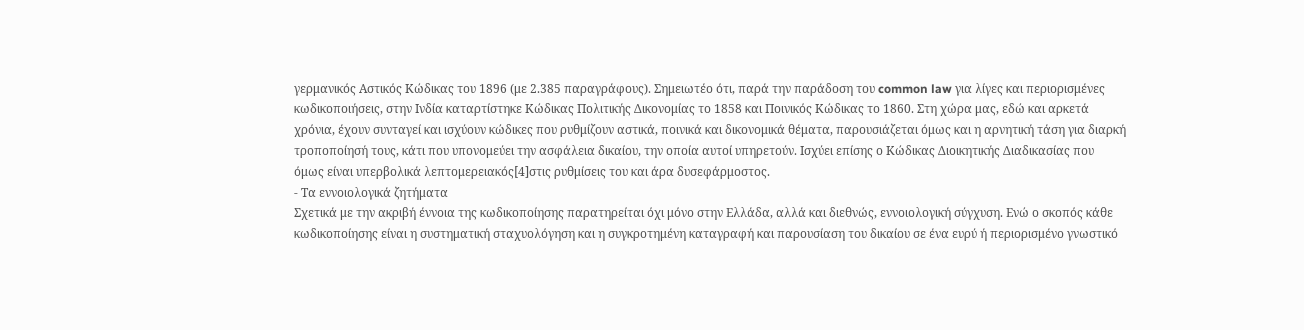γερμανικός Αστικός Κώδικας του 1896 (με 2.385 παραγράφους). Σημειωτέο ότι, παρά την παράδοση του common law για λίγες και περιορισμένες κωδικοποιήσεις, στην Ινδία καταρτίστηκε Κώδικας Πολιτικής Δικονομίας το 1858 και Ποινικός Κώδικας το 1860. Στη χώρα μας, εδώ και αρκετά χρόνια, έχουν συνταγεί και ισχύουν κώδικες που ρυθμίζουν αστικά, ποινικά και δικονομικά θέματα, παρουσιάζεται όμως και η αρνητική τάση για διαρκή τροποποίησή τους, κάτι που υπονομεύει την ασφάλεια δικαίου, την οποία αυτοί υπηρετούν. Ισχύει επίσης ο Κώδικας Διοικητικής Διαδικασίας που όμως είναι υπερβολικά λεπτομερειακός[4]στις ρυθμίσεις του και άρα δυσεφάρμοστος.
- Τα εννοιολογικά ζητήματα
Σχετικά με την ακριβή έννοια της κωδικοποίησης παρατηρείται όχι μόνο στην Ελλάδα, αλλά και διεθνώς, εννοιολογική σύγχυση. Ενώ ο σκοπός κάθε κωδικοποίησης είναι η συστηματική σταχυολόγηση και η συγκροτημένη καταγραφή και παρουσίαση του δικαίου σε ένα ευρύ ή περιορισμένο γνωστικό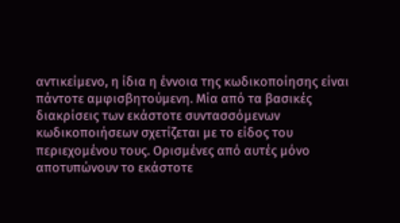αντικείμενο, η ίδια η έννοια της κωδικοποίησης είναι πάντοτε αμφισβητούμενη. Μία από τα βασικές διακρίσεις των εκάστοτε συντασσόμενων κωδικοποιήσεων σχετίζεται με το είδος του περιεχομένου τους. Ορισμένες από αυτές μόνο αποτυπώνουν το εκάστοτε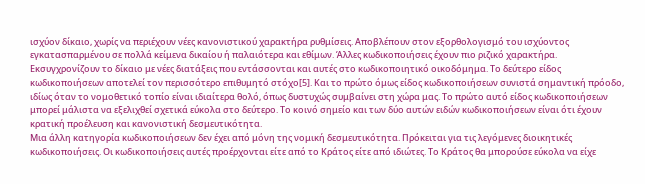ισχύον δίκαιο, χωρίς να περιέχουν νέες κανονιστικού χαρακτήρα ρυθμίσεις. Αποβλέπουν στον εξορθολογισμό του ισχύοντος εγκατασπαρμένου σε πολλά κείμενα δικαίου ή παλαιότερα και εθίμων. Άλλες κωδικοποιήσεις έχουν πιο ριζικό χαρακτήρα. Εκσυγχρονίζουν το δίκαιο με νέες διατάξεις που εντάσσονται και αυτές στο κωδικοποιητικό οικοδόμημα. Το δεύτερο είδος κωδικοποιήσεων αποτελεί τον περισσότερο επιθυμητό στόχο[5]. Και το πρώτο όμως είδος κωδικοποιήσεων συνιστά σημαντική πρόοδο, ιδίως όταν το νομοθετικό τοπίο είναι ιδιαίτερα θολό, όπως δυστυχώς συμβαίνει στη χώρα μας. Το πρώτο αυτό είδος κωδικοποιήσεων μπορεί μάλιστα να εξελιχθεί σχετικά εύκολα στο δεύτερο. Το κοινό σημείο και των δύο αυτών ειδών κωδικοποιήσεων είναι ότι έχουν κρατική προέλευση και κανονιστική δεσμευτικότητα.
Μια άλλη κατηγορία κωδικοποιήσεων δεν έχει από μόνη της νομική δεσμευτικότητα. Πρόκειται για τις λεγόμενες διοικητικές κωδικοποιήσεις. Οι κωδικοποιήσεις αυτές προέρχονται είτε από το Κράτος είτε από ιδιώτες. Το Κράτος θα μπορούσε εύκολα να είχε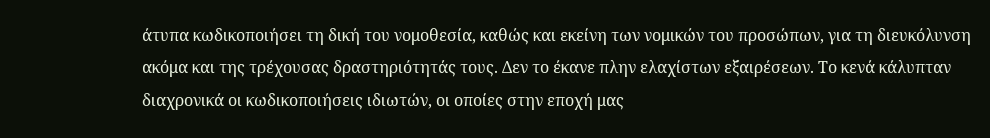άτυπα κωδικοποιήσει τη δική του νομοθεσία, καθώς και εκείνη των νομικών του προσώπων, για τη διευκόλυνση ακόμα και της τρέχουσας δραστηριότητάς τους. Δεν το έκανε πλην ελαχίστων εξαιρέσεων. Το κενά κάλυπταν διαχρονικά οι κωδικοποιήσεις ιδιωτών, οι οποίες στην εποχή μας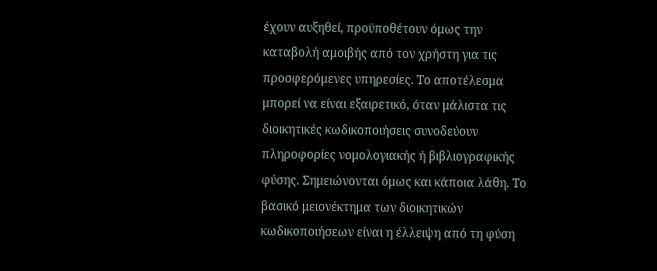έχουν αυξηθεί, προϋποθέτουν όμως την καταβολή αμοιβής από τον χρήστη για τις προσφερόμενες υπηρεσίες. Το αποτέλεσμα μπορεί να είναι εξαιρετικό, όταν μάλιστα τις διοικητικές κωδικοποιήσεις συνοδεύουν πληροφορίες νομολογιακής ή βιβλιογραφικής φύσης. Σημειώνονται όμως και κάποια λάθη. Το βασικό μειονέκτημα των διοικητικών κωδικοποιήσεων είναι η έλλειψη από τη φύση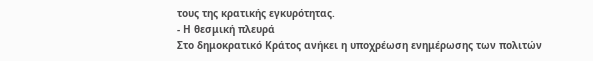τους της κρατικής εγκυρότητας.
- Η θεσμική πλευρά
Στο δημοκρατικό Κράτος ανήκει η υποχρέωση ενημέρωσης των πολιτών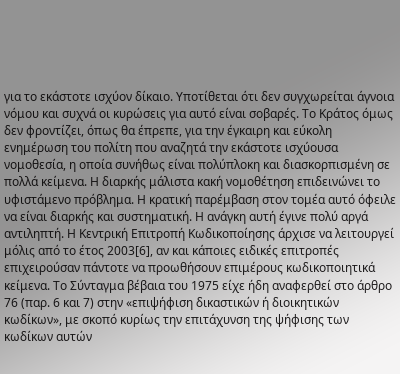για το εκάστοτε ισχύον δίκαιο. Υποτίθεται ότι δεν συγχωρείται άγνοια νόμου και συχνά οι κυρώσεις για αυτό είναι σοβαρές. Το Κράτος όμως δεν φροντίζει, όπως θα έπρεπε, για την έγκαιρη και εύκολη ενημέρωση του πολίτη που αναζητά την εκάστοτε ισχύουσα νομοθεσία, η οποία συνήθως είναι πολύπλοκη και διασκορπισμένη σε πολλά κείμενα. Η διαρκής μάλιστα κακή νομοθέτηση επιδεινώνει το υφιστάμενο πρόβλημα. Η κρατική παρέμβαση στον τομέα αυτό όφειλε να είναι διαρκής και συστηματική. Η ανάγκη αυτή έγινε πολύ αργά αντιληπτή. Η Κεντρική Επιτροπή Κωδικοποίησης άρχισε να λειτουργεί μόλις από το έτος 2003[6], αν και κάποιες ειδικές επιτροπές επιχειρούσαν πάντοτε να προωθήσουν επιμέρους κωδικοποιητικά κείμενα. Το Σύνταγμα βέβαια του 1975 είχε ήδη αναφερθεί στο άρθρο 76 (παρ. 6 και 7) στην «επιψήφιση δικαστικών ή διοικητικών κωδίκων», με σκοπό κυρίως την επιτάχυνση της ψήφισης των κωδίκων αυτών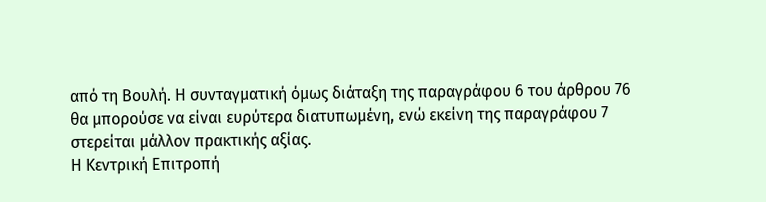από τη Βουλή. Η συνταγματική όμως διάταξη της παραγράφου 6 του άρθρου 76 θα μπορούσε να είναι ευρύτερα διατυπωμένη, ενώ εκείνη της παραγράφου 7 στερείται μάλλον πρακτικής αξίας.
Η Κεντρική Επιτροπή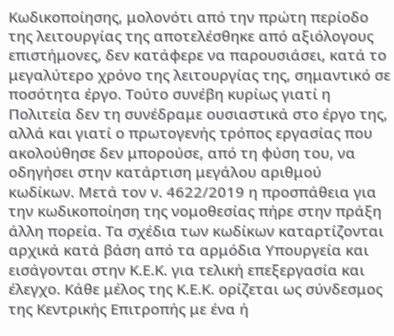Κωδικοποίησης, μολονότι από την πρώτη περίοδο της λειτουργίας της αποτελέσθηκε από αξιόλογους επιστήμονες, δεν κατάφερε να παρουσιάσει, κατά το μεγαλύτερο χρόνο της λειτουργίας της, σημαντικό σε ποσότητα έργο. Τούτο συνέβη κυρίως γιατί η Πολιτεία δεν τη συνέδραμε ουσιαστικά στο έργο της, αλλά και γιατί ο πρωτογενής τρόπος εργασίας που ακολούθησε δεν μπορούσε, από τη φύση του, να οδηγήσει στην κατάρτιση μεγάλου αριθμού κωδίκων. Μετά τον ν. 4622/2019 η προσπάθεια για την κωδικοποίηση της νομοθεσίας πήρε στην πράξη άλλη πορεία. Τα σχέδια των κωδίκων καταρτίζονται αρχικά κατά βάση από τα αρμόδια Υπουργεία και εισάγονται στην Κ.Ε.Κ. για τελική επεξεργασία και έλεγχο. Κάθε μέλος της Κ.Ε.Κ. ορίζεται ως σύνδεσμος της Κεντρικής Επιτροπής με ένα ή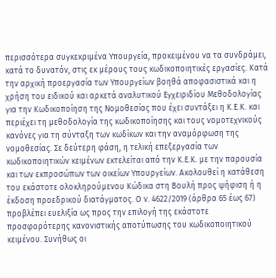περισσότερα συγκεκριμένα Υπουργεία, προκειμένου να τα συνδράμει, κατά το δυνατόν, στις εκ μέρους τους κωδικοποιητικές εργασίες. Κατά την αρχική προεργασία των Υπουργείων βοηθά αποφασιστικά και η χρήση του ειδικού και αρκετά αναλυτικού Εγχειριδίου Μεθοδολογίας για την Κωδικοποίηση της Νομοθεσίας που έχει συντάξει η Κ.Ε.Κ. και περιέχει τη μεθοδολογία της κωδικοποίησης και τους νομοτεχνικούς κανόνες για τη σύνταξη των κωδίκων και την αναμόρφωση της νομοθεσίας. Σε δεύτερη φάση, η τελική επεξεργασία των κωδικοποιητικών κειμένων εκτελείται από την Κ.Ε.Κ. με την παρουσία και των εκπροσώπων των οικείων Υπουργείων. Ακολουθεί η κατάθεση του εκάστοτε ολοκληρούμενου Κώδικα στη Βουλή προς ψήφιση ή η έκδοση προεδρικού διατάγματος. Ο ν. 4622/2019 (άρθρα 65 έως 67) προβλέπει ευελιξία ως προς την επιλογή της εκάστοτε προσφορότερης κανονιστικής αποτύπωσης του κωδικοποιητικού κειμένου. Συνήθως οι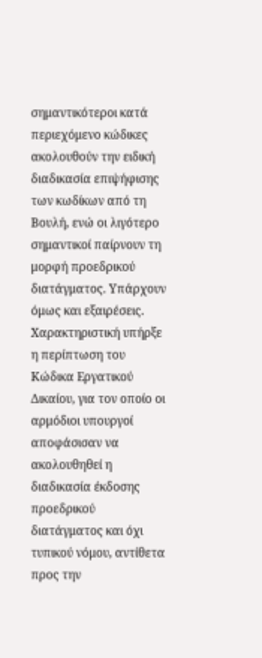σημαντικότεροι κατά περιεχόμενο κώδικες ακολουθούν την ειδική διαδικασία επιψήφισης των κωδίκων από τη Βουλή, ενώ οι λιγότερο σημαντικοί παίρνουν τη μορφή προεδρικού διατάγματος. Υπάρχουν όμως και εξαιρέσεις. Χαρακτηριστική υπήρξε η περίπτωση του Κώδικα Εργατικού Δικαίου, για τον οποίο οι αρμόδιοι υπουργοί αποφάσισαν να ακολουθηθεί η διαδικασία έκδοσης προεδρικού διατάγματος και όχι τυπικού νόμου, αντίθετα προς την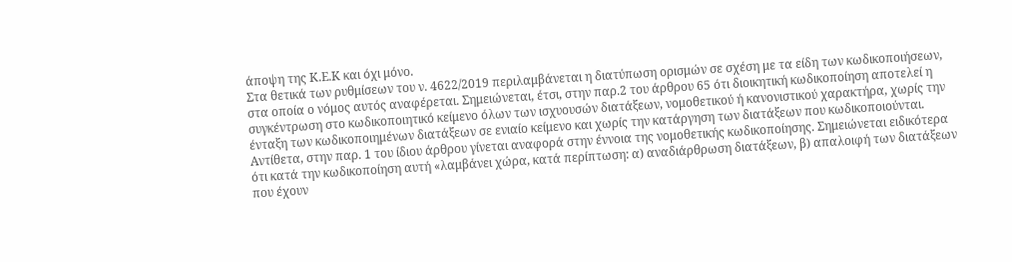άποψη της Κ.Ε.Κ και όχι μόνο.
Στα θετικά των ρυθμίσεων του ν. 4622/2019 περιλαμβάνεται η διατύπωση ορισμών σε σχέση με τα είδη των κωδικοποιήσεων, στα οποία ο νόμος αυτός αναφέρεται. Σημειώνεται, έτσι, στην παρ.2 του άρθρου 65 ότι διοικητική κωδικοποίηση αποτελεί η συγκέντρωση στο κωδικοποιητικό κείμενο όλων των ισχυουσών διατάξεων, νομοθετικού ή κανονιστικού χαρακτήρα, χωρίς την ένταξη των κωδικοποιημένων διατάξεων σε ενιαίο κείμενο και χωρίς την κατάργηση των διατάξεων που κωδικοποιούνται. Αντίθετα, στην παρ. 1 του ίδιου άρθρου γίνεται αναφορά στην έννοια της νομοθετικής κωδικοποίησης. Σημειώνεται ειδικότερα ότι κατά την κωδικοποίηση αυτή «λαμβάνει χώρα, κατά περίπτωση: α) αναδιάρθρωση διατάξεων, β) απαλοιφή των διατάξεων που έχουν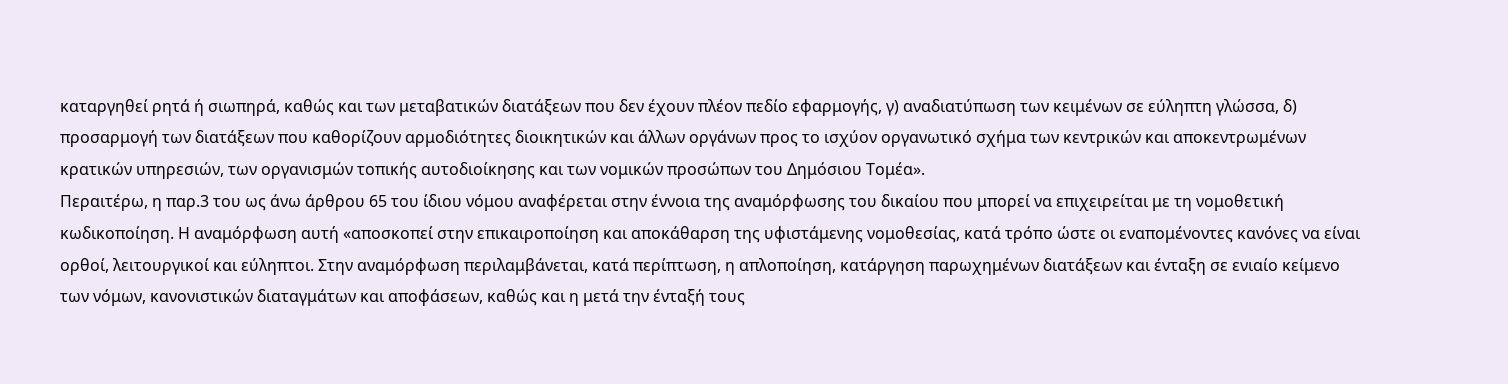καταργηθεί ρητά ή σιωπηρά, καθώς και των μεταβατικών διατάξεων που δεν έχουν πλέον πεδίο εφαρμογής, γ) αναδιατύπωση των κειμένων σε εύληπτη γλώσσα, δ) προσαρμογή των διατάξεων που καθορίζουν αρμοδιότητες διοικητικών και άλλων οργάνων προς το ισχύον οργανωτικό σχήμα των κεντρικών και αποκεντρωμένων κρατικών υπηρεσιών, των οργανισμών τοπικής αυτοδιοίκησης και των νομικών προσώπων του Δημόσιου Τομέα».
Περαιτέρω, η παρ.3 του ως άνω άρθρου 65 του ίδιου νόμου αναφέρεται στην έννοια της αναμόρφωσης του δικαίου που μπορεί να επιχειρείται με τη νομοθετική κωδικοποίηση. Η αναμόρφωση αυτή «αποσκοπεί στην επικαιροποίηση και αποκάθαρση της υφιστάμενης νομοθεσίας, κατά τρόπο ώστε οι εναπομένοντες κανόνες να είναι ορθοί, λειτουργικοί και εύληπτοι. Στην αναμόρφωση περιλαμβάνεται, κατά περίπτωση, η απλοποίηση, κατάργηση παρωχημένων διατάξεων και ένταξη σε ενιαίο κείμενο των νόμων, κανονιστικών διαταγμάτων και αποφάσεων, καθώς και η μετά την ένταξή τους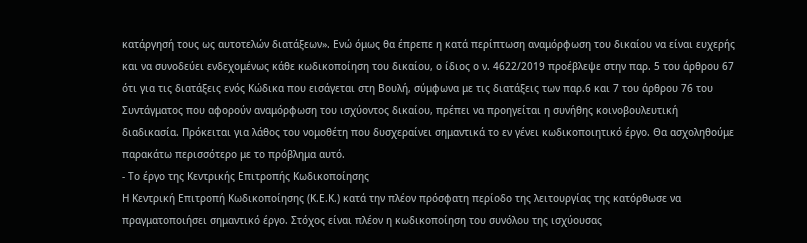κατάργησή τους ως αυτοτελών διατάξεων». Ενώ όμως θα έπρεπε η κατά περίπτωση αναμόρφωση του δικαίου να είναι ευχερής και να συνοδεύει ενδεχομένως κάθε κωδικοποίηση του δικαίου, ο ίδιος ο ν. 4622/2019 προέβλεψε στην παρ. 5 του άρθρου 67 ότι για τις διατάξεις ενός Κώδικα που εισάγεται στη Βουλή, σύμφωνα με τις διατάξεις των παρ.6 και 7 του άρθρου 76 του Συντάγματος που αφορούν αναμόρφωση του ισχύοντος δικαίου, πρέπει να προηγείται η συνήθης κοινοβουλευτική διαδικασία. Πρόκειται για λάθος του νομοθέτη που δυσχεραίνει σημαντικά το εν γένει κωδικοποιητικό έργο. Θα ασχοληθούμε παρακάτω περισσότερο με το πρόβλημα αυτό.
- Το έργο της Κεντρικής Επιτροπής Κωδικοποίησης
Η Κεντρική Επιτροπή Κωδικοποίησης (Κ.Ε.Κ.) κατά την πλέον πρόσφατη περίοδο της λειτουργίας της κατόρθωσε να πραγματοποιήσει σημαντικό έργο. Στόχος είναι πλέον η κωδικοποίηση του συνόλου της ισχύουσας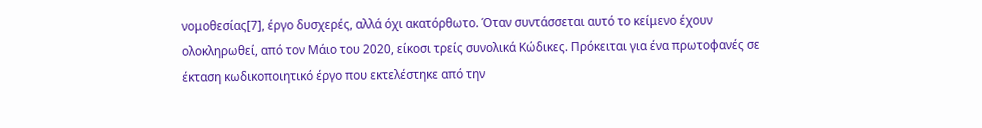νομοθεσίας[7], έργο δυσχερές, αλλά όχι ακατόρθωτο. Όταν συντάσσεται αυτό το κείμενο έχουν ολοκληρωθεί, από τον Μάιο του 2020, είκοσι τρείς συνολικά Κώδικες. Πρόκειται για ένα πρωτοφανές σε έκταση κωδικοποιητικό έργο που εκτελέστηκε από την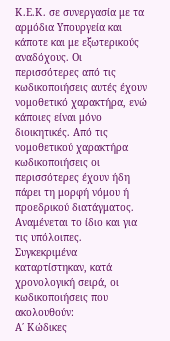Κ.Ε.Κ. σε συνεργασία με τα αρμόδια Υπουργεία και κάποτε και με εξωτερικούς αναδόχους. Οι περισσότερες από τις κωδικοποιήσεις αυτές έχουν νομοθετικό χαρακτήρα, ενώ κάποιες είναι μόνο διοικητικές. Από τις νομοθετικού χαρακτήρα κωδικοποιήσεις οι περισσότερες έχουν ήδη πάρει τη μορφή νόμου ή προεδρικού διατάγματος. Αναμένεται το ίδιο και για τις υπόλοιπες.
Συγκεκριμένα καταρτίστηκαν, κατά χρονολογική σειρά, οι κωδικοποιήσεις που ακολουθούν:
Α΄ Κώδικες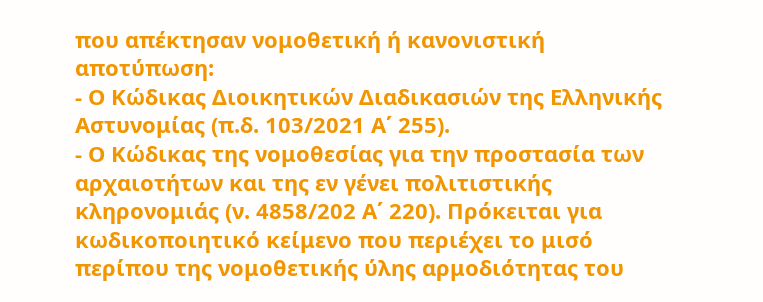που απέκτησαν νομοθετική ή κανονιστική αποτύπωση:
- Ο Κώδικας Διοικητικών Διαδικασιών της Ελληνικής Αστυνομίας (π.δ. 103/2021 Α΄ 255).
- Ο Κώδικας της νομοθεσίας για την προστασία των αρχαιοτήτων και της εν γένει πολιτιστικής κληρονομιάς (ν. 4858/202 Α΄ 220). Πρόκειται για κωδικοποιητικό κείμενο που περιέχει το μισό περίπου της νομοθετικής ύλης αρμοδιότητας του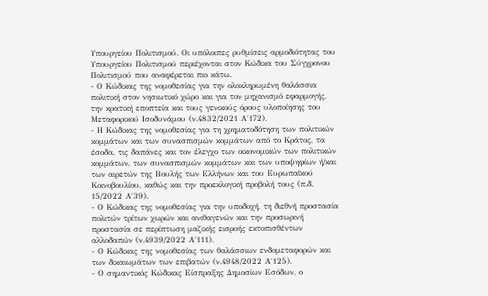Υπουργείου Πολιτισμού. Οι υπόλοιπες ρυθμίσεις αρμοδιότητας του Υπουργείου Πολιτισμού περιέχονται στον Κώδικα του Σύγχρονου Πολιτισμού που αναφέρεται πιο κάτω.
- Ο Κώδικας της νομοθεσίας για την ολοκληρωμένη θαλάσσια πολιτική στον νησιωτικό χώρο και για τον μηχανισμό εφαρμογής, την κρατική εποπτεία και τους γενικούς όρους υλοποίησης του Μεταφορικού Ισοδυνάμου (ν.4832/2021 Α΄172).
- Η Κώδικας της νομοθεσίας για τη χρηματοδότηση των πολιτικών κομμάτων και των συνασπισμών κομμάτων από το Κράτος, τα έσοδα, τις δαπάνες και τον έλεγχο των οικονομικών των πολιτικών κομμάτων, των συνασπισμών κομμάτων και των υποψηφίων ή/και των αιρετών της Βουλής των Ελλήνων και του Ευρωπαϊκού Κοινοβουλίου, καθώς και την προεκλογική προβολή τους (π.δ. 15/2022 Α΄39).
- Ο Κώδικας της νομοθεσίας για την υποδοχή, τη διεθνή προστασία πολιτών τρίτων χωρών και ανιθαγενών και την προσωρινή προστασία σε περίπτωση μαζικής εισροής εκτοπισθέντων αλλοδαπών (ν.4939/2022 Α΄111).
- Ο Κώδικας της νομοθεσίας των θαλάσσιων ενδομεταφορών και των δικαιωμάτων των επιβατών (ν.4948/2022 Α΄125).
- Ο σημαντικός Κώδικας Είσπραξης Δημοσίων Εσόδων, ο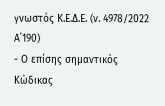γνωστός Κ.Ε.Δ.Ε. (ν. 4978/2022 Α΄190)
- Ο επίσης σημαντικός Κώδικας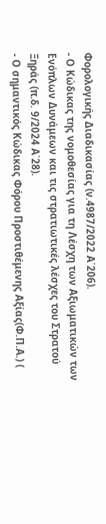Φορολογικής Διαδικασίας (ν.4987/2022 Α΄206).
- Ο Κώδικας της νομοθεσίας για τη Λέσχη των Αξιωματικών των Ενόπλων Δυνάμεων και τις στρατιωτικές λέσχες του Στρατού Ξηράς (π.δ. 9/2024 Α΄28).
- Ο σημαντικός Κώδικας Φόρου Προστιθέμενης Αξίας(Φ.Π.Α.) (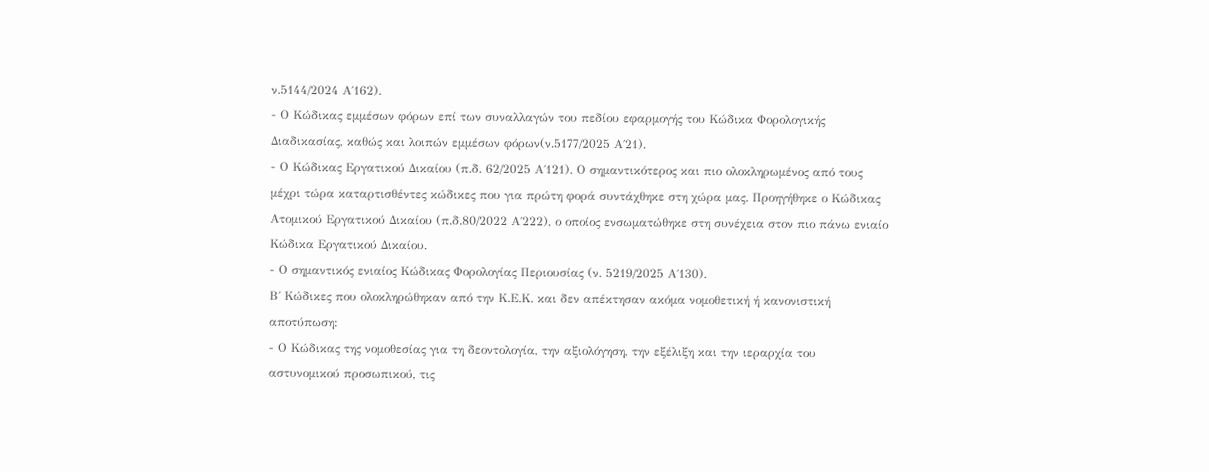ν.5144/2024 Α΄162).
- Ο Κώδικας εμμέσων φόρων επί των συναλλαγών του πεδίου εφαρμογής του Κώδικα Φορολογικής Διαδικασίας, καθώς και λοιπών εμμέσων φόρων(ν.5177/2025 Α΄21).
- Ο Κώδικας Εργατικού Δικαίου (π.δ. 62/2025 Α΄121). Ο σημαντικότερος και πιο ολοκληρωμένος από τους μέχρι τώρα καταρτισθέντες κώδικες που για πρώτη φορά συντάχθηκε στη χώρα μας. Προηγήθηκε ο Κώδικας Ατομικού Εργατικού Δικαίου (π.δ.80/2022 Α΄222), ο οποίος ενσωματώθηκε στη συνέχεια στον πιο πάνω ενιαίο Κώδικα Εργατικού Δικαίου.
- Ο σημαντικός ενιαίος Κώδικας Φορολογίας Περιουσίας (ν. 5219/2025 Α΄130).
Β΄ Κώδικες που ολοκληρώθηκαν από την Κ.Ε.Κ. και δεν απέκτησαν ακόμα νομοθετική ή κανονιστική αποτύπωση:
- Ο Κώδικας της νομοθεσίας για τη δεοντολογία, την αξιολόγηση, την εξέλιξη και την ιεραρχία του αστυνομικού προσωπικού, τις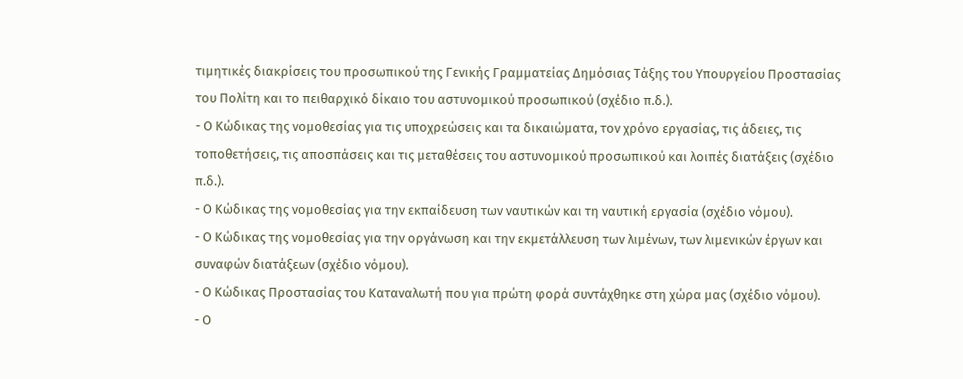τιμητικές διακρίσεις του προσωπικού της Γενικής Γραμματείας Δημόσιας Τάξης του Υπουργείου Προστασίας του Πολίτη και το πειθαρχικό δίκαιο του αστυνομικού προσωπικού (σχέδιο π.δ.).
- Ο Κώδικας της νομοθεσίας για τις υποχρεώσεις και τα δικαιώματα, τον χρόνο εργασίας, τις άδειες, τις τοποθετήσεις, τις αποσπάσεις και τις μεταθέσεις του αστυνομικού προσωπικού και λοιπές διατάξεις (σχέδιο π.δ.).
- Ο Κώδικας της νομοθεσίας για την εκπαίδευση των ναυτικών και τη ναυτική εργασία (σχέδιο νόμου).
- Ο Κώδικας της νομοθεσίας για την οργάνωση και την εκμετάλλευση των λιμένων, των λιμενικών έργων και συναφών διατάξεων (σχέδιο νόμου).
- Ο Κώδικας Προστασίας του Καταναλωτή που για πρώτη φορά συντάχθηκε στη χώρα μας (σχέδιο νόμου).
- Ο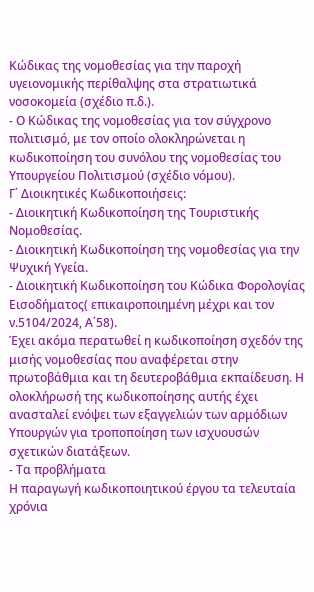Κώδικας της νομοθεσίας για την παροχή υγειονομικής περίθαλψης στα στρατιωτικά νοσοκομεία (σχέδιο π.δ.).
- Ο Κώδικας της νομοθεσίας για τον σύγχρονο πολιτισμό, με τον οποίο ολοκληρώνεται η κωδικοποίηση του συνόλου της νομοθεσίας του Υπουργείου Πολιτισμού (σχέδιο νόμου).
Γ΄ Διοικητικές Κωδικοποιήσεις:
- Διοικητική Κωδικοποίηση της Τουριστικής Νομοθεσίας.
- Διοικητική Κωδικοποίηση της νομοθεσίας για την Ψυχική Υγεία.
- Διοικητική Κωδικοποίηση του Κώδικα Φορολογίας Εισοδήματος( επικαιροποιημένη μέχρι και τον ν.5104/2024, Α΄58).
Έχει ακόμα περατωθεί η κωδικοποίηση σχεδόν της μισής νομοθεσίας που αναφέρεται στην πρωτοβάθμια και τη δευτεροβάθμια εκπαίδευση. Η ολοκλήρωσή της κωδικοποίησης αυτής έχει ανασταλεί ενόψει των εξαγγελιών των αρμόδιων Υπουργών για τροποποίηση των ισχυουσών σχετικών διατάξεων.
- Τα προβλήματα
Η παραγωγή κωδικοποιητικού έργου τα τελευταία χρόνια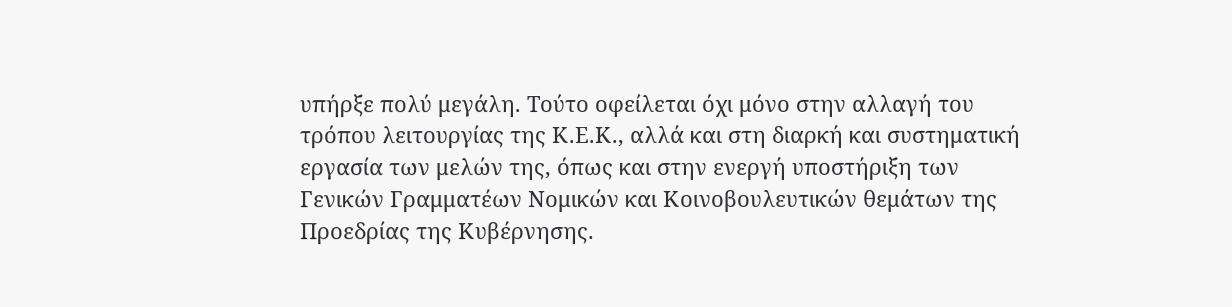υπήρξε πολύ μεγάλη. Τούτο οφείλεται όχι μόνο στην αλλαγή του τρόπου λειτουργίας της Κ.Ε.Κ., αλλά και στη διαρκή και συστηματική εργασία των μελών της, όπως και στην ενεργή υποστήριξη των Γενικών Γραμματέων Νομικών και Κοινοβουλευτικών θεμάτων της Προεδρίας της Κυβέρνησης.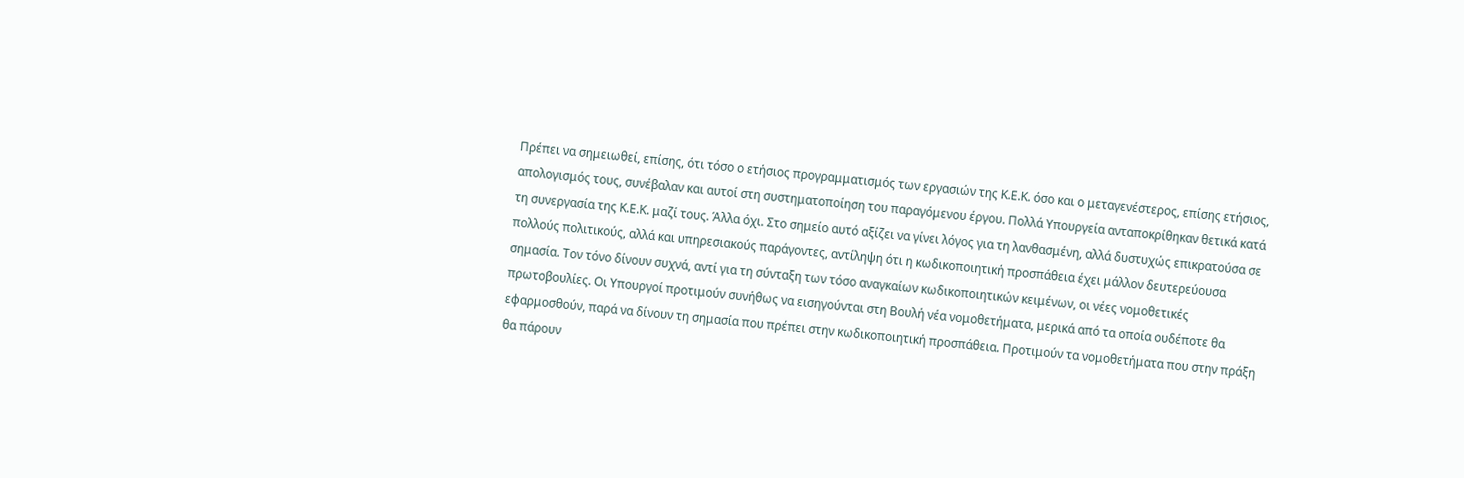Πρέπει να σημειωθεί, επίσης, ότι τόσο ο ετήσιος προγραμματισμός των εργασιών της Κ.Ε.Κ. όσο και ο μεταγενέστερος, επίσης ετήσιος, απολογισμός τους, συνέβαλαν και αυτοί στη συστηματοποίηση του παραγόμενου έργου. Πολλά Υπουργεία ανταποκρίθηκαν θετικά κατά τη συνεργασία της Κ.Ε.Κ. μαζί τους. Άλλα όχι. Στο σημείο αυτό αξίζει να γίνει λόγος για τη λανθασμένη, αλλά δυστυχώς επικρατούσα σε πολλούς πολιτικούς, αλλά και υπηρεσιακούς παράγοντες, αντίληψη ότι η κωδικοποιητική προσπάθεια έχει μάλλον δευτερεύουσα σημασία. Τον τόνο δίνουν συχνά, αντί για τη σύνταξη των τόσο αναγκαίων κωδικοποιητικών κειμένων, οι νέες νομοθετικές πρωτοβουλίες. Οι Υπουργοί προτιμούν συνήθως να εισηγούνται στη Βουλή νέα νομοθετήματα, μερικά από τα οποία ουδέποτε θα εφαρμοσθούν, παρά να δίνουν τη σημασία που πρέπει στην κωδικοποιητική προσπάθεια. Προτιμούν τα νομοθετήματα που στην πράξη θα πάρουν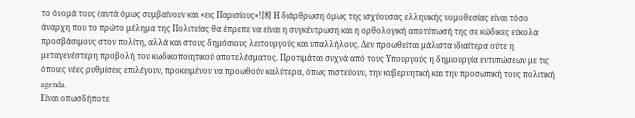το όνομά τους (αυτά όμως συμβαίνουν και «εις Παρισίους»![8] Η διάρθρωση όμως της ισχύουσας ελληνικής νομοθεσίας είναι τόσο άναρχη που το πρώτο μέλημα της Πολιτείας θα έπρεπε να είναι η συγκέντρωση και η ορθολογική αποτύπωσή της σε κώδικες εύκολα προσβάσιμους στον πολίτη, αλλά και στους δημόσιους λειτουργούς και υπαλλήλους. Δεν προωθείται μάλιστα ιδιαίτερα ούτε η μεταγενέστερη προβολή του κωδικοποιητικού αποτελέσματος. Προτιμάται συχνά από τους Υπουργούς η δημιουργία εντυπώσεων με τις όποιες νέες ρυθμίσεις επιλέγουν, προκειμένου να προωθούν καλύτερα, όπως πιστεύουν, την κυβερνητική και την προσωπική τους πολιτική agenda.
Είναι οπωσδήποτε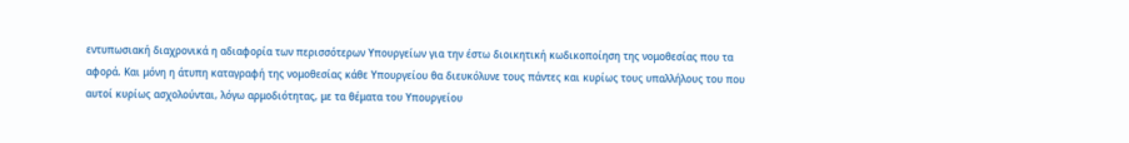εντυπωσιακή διαχρονικά η αδιαφορία των περισσότερων Υπουργείων για την έστω διοικητική κωδικοποίηση της νομοθεσίας που τα αφορά. Και μόνη η άτυπη καταγραφή της νομοθεσίας κάθε Υπουργείου θα διευκόλυνε τους πάντες και κυρίως τους υπαλλήλους του που αυτοί κυρίως ασχολούνται, λόγω αρμοδιότητας, με τα θέματα του Υπουργείου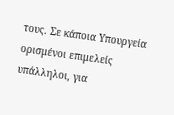τους. Σε κάποια Υπουργεία ορισμένοι επιμελείς υπάλληλοι, για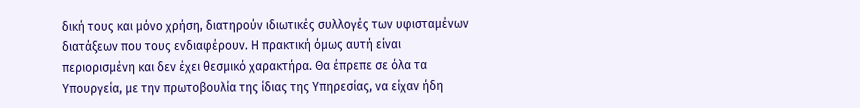δική τους και μόνο χρήση, διατηρούν ιδιωτικές συλλογές των υφισταμένων διατάξεων που τους ενδιαφέρουν. Η πρακτική όμως αυτή είναι περιορισμένη και δεν έχει θεσμικό χαρακτήρα. Θα έπρεπε σε όλα τα Υπουργεία, με την πρωτοβουλία της ίδιας της Υπηρεσίας, να είχαν ήδη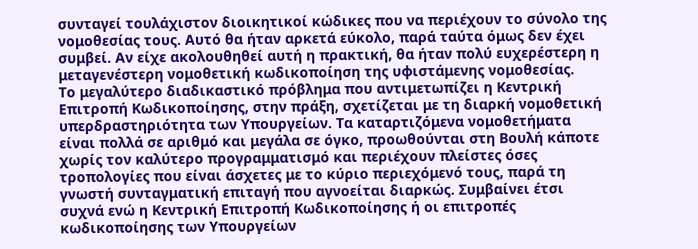συνταγεί τουλάχιστον διοικητικοί κώδικες που να περιέχουν το σύνολο της νομοθεσίας τους. Αυτό θα ήταν αρκετά εύκολο, παρά ταύτα όμως δεν έχει συμβεί. Αν είχε ακολουθηθεί αυτή η πρακτική, θα ήταν πολύ ευχερέστερη η μεταγενέστερη νομοθετική κωδικοποίηση της υφιστάμενης νομοθεσίας.
Το μεγαλύτερο διαδικαστικό πρόβλημα που αντιμετωπίζει η Κεντρική Επιτροπή Κωδικοποίησης, στην πράξη, σχετίζεται με τη διαρκή νομοθετική υπερδραστηριότητα των Υπουργείων. Τα καταρτιζόμενα νομοθετήματα είναι πολλά σε αριθμό και μεγάλα σε όγκο, προωθούνται στη Βουλή κάποτε χωρίς τον καλύτερο προγραμματισμό και περιέχουν πλείστες όσες τροπολογίες που είναι άσχετες με το κύριο περιεχόμενό τους, παρά τη γνωστή συνταγματική επιταγή που αγνοείται διαρκώς. Συμβαίνει έτσι συχνά ενώ η Κεντρική Επιτροπή Κωδικοποίησης ή οι επιτροπές κωδικοποίησης των Υπουργείων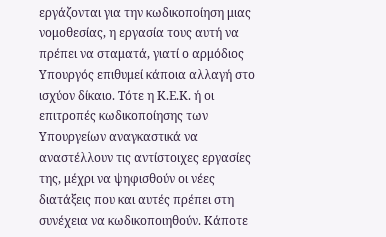εργάζονται για την κωδικοποίηση μιας νομοθεσίας, η εργασία τους αυτή να πρέπει να σταματά, γιατί ο αρμόδιος Υπουργός επιθυμεί κάποια αλλαγή στο ισχύον δίκαιο. Τότε η Κ.Ε.Κ. ή οι επιτροπές κωδικοποίησης των Υπουργείων αναγκαστικά να αναστέλλουν τις αντίστοιχες εργασίες της, μέχρι να ψηφισθούν οι νέες διατάξεις που και αυτές πρέπει στη συνέχεια να κωδικοποιηθούν. Κάποτε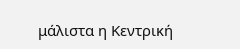μάλιστα η Κεντρική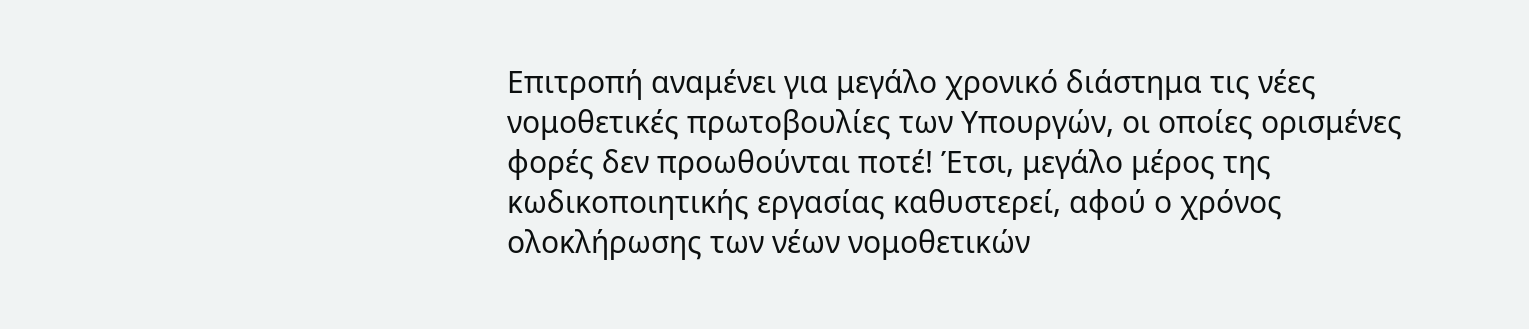Επιτροπή αναμένει για μεγάλο χρονικό διάστημα τις νέες νομοθετικές πρωτοβουλίες των Υπουργών, οι οποίες ορισμένες φορές δεν προωθούνται ποτέ! Έτσι, μεγάλο μέρος της κωδικοποιητικής εργασίας καθυστερεί, αφού ο χρόνος ολοκλήρωσης των νέων νομοθετικών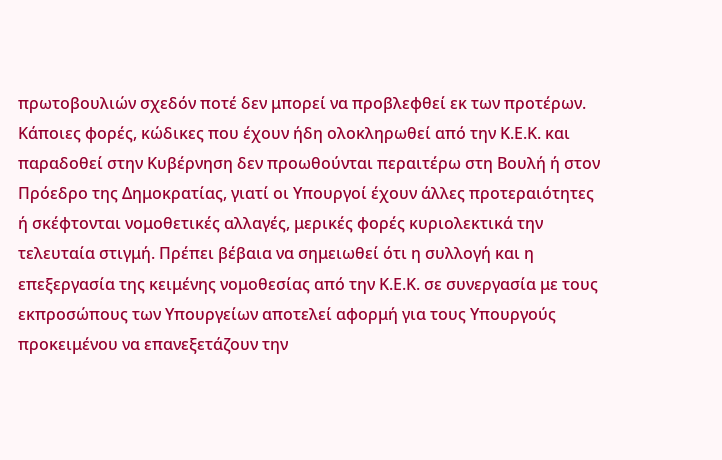πρωτοβουλιών σχεδόν ποτέ δεν μπορεί να προβλεφθεί εκ των προτέρων. Κάποιες φορές, κώδικες που έχουν ήδη ολοκληρωθεί από την Κ.Ε.Κ. και παραδοθεί στην Κυβέρνηση δεν προωθούνται περαιτέρω στη Βουλή ή στον Πρόεδρο της Δημοκρατίας, γιατί οι Υπουργοί έχουν άλλες προτεραιότητες ή σκέφτονται νομοθετικές αλλαγές, μερικές φορές κυριολεκτικά την τελευταία στιγμή. Πρέπει βέβαια να σημειωθεί ότι η συλλογή και η επεξεργασία της κειμένης νομοθεσίας από την Κ.Ε.Κ. σε συνεργασία με τους εκπροσώπους των Υπουργείων αποτελεί αφορμή για τους Υπουργούς προκειμένου να επανεξετάζουν την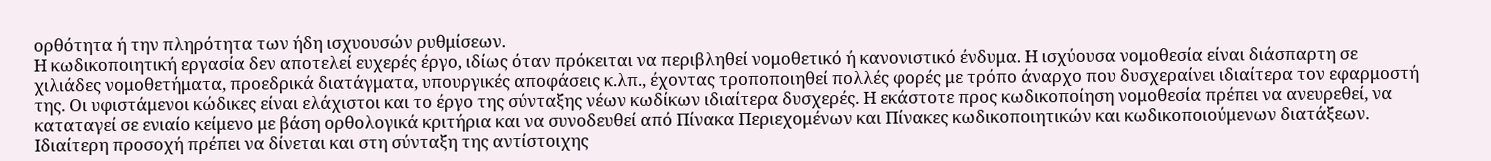ορθότητα ή την πληρότητα των ήδη ισχυουσών ρυθμίσεων.
Η κωδικοποιητική εργασία δεν αποτελεί ευχερές έργο, ιδίως όταν πρόκειται να περιβληθεί νομοθετικό ή κανονιστικό ένδυμα. Η ισχύουσα νομοθεσία είναι διάσπαρτη σε χιλιάδες νομοθετήματα, προεδρικά διατάγματα, υπουργικές αποφάσεις κ.λπ., έχοντας τροποποιηθεί πολλές φορές με τρόπο άναρχο που δυσχεραίνει ιδιαίτερα τον εφαρμοστή της. Οι υφιστάμενοι κώδικες είναι ελάχιστοι και το έργο της σύνταξης νέων κωδίκων ιδιαίτερα δυσχερές. Η εκάστοτε προς κωδικοποίηση νομοθεσία πρέπει να ανευρεθεί, να καταταγεί σε ενιαίο κείμενο με βάση ορθολογικά κριτήρια και να συνοδευθεί από Πίνακα Περιεχομένων και Πίνακες κωδικοποιητικών και κωδικοποιούμενων διατάξεων. Ιδιαίτερη προσοχή πρέπει να δίνεται και στη σύνταξη της αντίστοιχης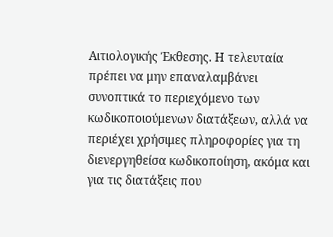Αιτιολογικής Έκθεσης. Η τελευταία πρέπει να μην επαναλαμβάνει συνοπτικά το περιεχόμενο των κωδικοποιούμενων διατάξεων, αλλά να περιέχει χρήσιμες πληροφορίες για τη διενεργηθείσα κωδικοποίηση, ακόμα και για τις διατάξεις που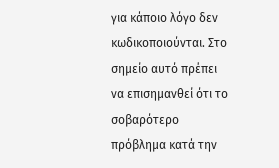για κάποιο λόγο δεν κωδικοποιούνται. Στο σημείο αυτό πρέπει να επισημανθεί ότι το σοβαρότερο πρόβλημα κατά την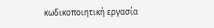κωδικοποιητική εργασία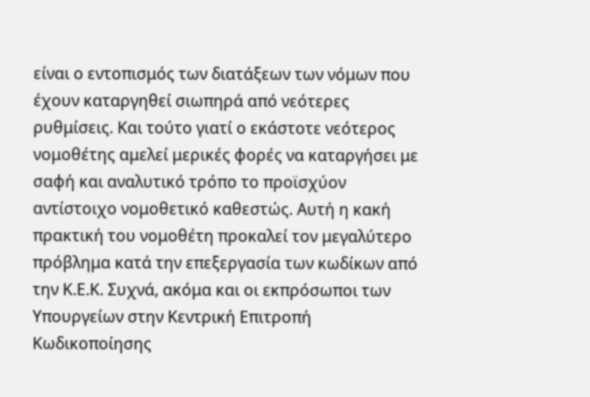είναι ο εντοπισμός των διατάξεων των νόμων που έχουν καταργηθεί σιωπηρά από νεότερες ρυθμίσεις. Και τούτο γιατί ο εκάστοτε νεότερος νομοθέτης αμελεί μερικές φορές να καταργήσει με σαφή και αναλυτικό τρόπο το προϊσχύον αντίστοιχο νομοθετικό καθεστώς. Αυτή η κακή πρακτική του νομοθέτη προκαλεί τον μεγαλύτερο πρόβλημα κατά την επεξεργασία των κωδίκων από την Κ.Ε.Κ. Συχνά, ακόμα και οι εκπρόσωποι των Υπουργείων στην Κεντρική Επιτροπή Κωδικοποίησης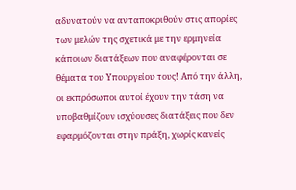αδυνατούν να ανταποκριθούν στις απορίες των μελών της σχετικά με την ερμηνεία κάποιων διατάξεων που αναφέρονται σε θέματα του Υπουργείου τους! Από την άλλη, οι εκπρόσωποι αυτοί έχουν την τάση να υποβαθμίζουν ισχύουσες διατάξεις που δεν εφαρμόζονται στην πράξη, χωρίς κανείς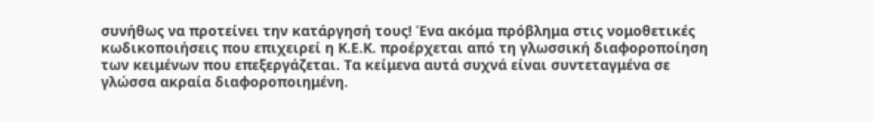συνήθως να προτείνει την κατάργησή τους! Ένα ακόμα πρόβλημα στις νομοθετικές κωδικοποιήσεις που επιχειρεί η Κ.Ε.Κ. προέρχεται από τη γλωσσική διαφοροποίηση των κειμένων που επεξεργάζεται. Τα κείμενα αυτά συχνά είναι συντεταγμένα σε γλώσσα ακραία διαφοροποιημένη.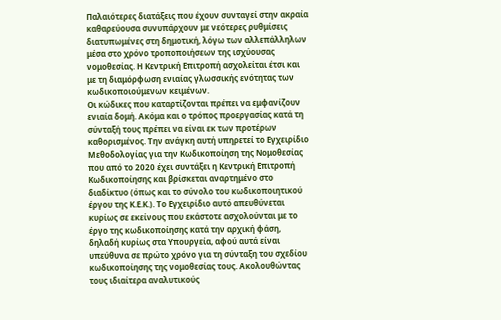Παλαιότερες διατάξεις που έχουν συνταγεί στην ακραία καθαρεύουσα συνυπάρχουν με νεότερες ρυθμίσεις διατυπωμένες στη δημοτική, λόγω των αλλεπάλληλων μέσα στο χρόνο τροποποιήσεων της ισχύουσας νομοθεσίας. Η Κεντρική Επιτροπή ασχολείται έτσι και με τη διαμόρφωση ενιαίας γλωσσικής ενότητας των κωδικοποιούμενων κειμένων.
Οι κώδικες που καταρτίζονται πρέπει να εμφανίζουν ενιαία δομή. Ακόμα και ο τρόπος προεργασίας κατά τη σύνταξή τους πρέπει να είναι εκ των προτέρων καθορισμένος. Την ανάγκη αυτή υπηρετεί το Εγχειρίδιο Μεθοδολογίας για την Κωδικοποίηση της Νομοθεσίας που από το 2020 έχει συντάξει η Κεντρική Επιτροπή Κωδικοποίησης και βρίσκεται αναρτημένο στο διαδίκτυο (όπως και το σύνολο του κωδικοποιητικού έργου της Κ.Ε.Κ.). Το Εγχειρίδιο αυτό απευθύνεται κυρίως σε εκείνους που εκάστοτε ασχολούνται με το έργο της κωδικοποίησης κατά την αρχική φάση, δηλαδή κυρίως στα Υπουργεία, αφού αυτά είναι υπεύθυνα σε πρώτο χρόνο για τη σύνταξη του σχεδίου κωδικοποίησης της νομοθεσίας τους. Ακολουθώντας τους ιδιαίτερα αναλυτικούς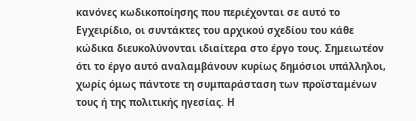κανόνες κωδικοποίησης που περιέχονται σε αυτό το Εγχειρίδιο, οι συντάκτες του αρχικού σχεδίου του κάθε κώδικα διευκολύνονται ιδιαίτερα στο έργο τους. Σημειωτέον ότι το έργο αυτό αναλαμβάνουν κυρίως δημόσιοι υπάλληλοι, χωρίς όμως πάντοτε τη συμπαράσταση των προϊσταμένων τους ή της πολιτικής ηγεσίας. Η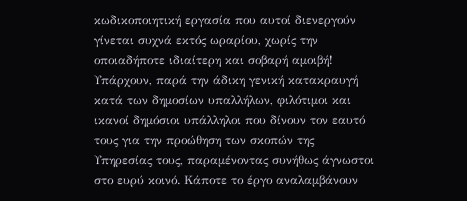κωδικοποιητική εργασία που αυτοί διενεργούν γίνεται συχνά εκτός ωραρίου, χωρίς την οποιαδήποτε ιδιαίτερη και σοβαρή αμοιβή! Υπάρχουν, παρά την άδικη γενική κατακραυγή κατά των δημοσίων υπαλλήλων, φιλότιμοι και ικανοί δημόσιοι υπάλληλοι που δίνουν τον εαυτό τους για την προώθηση των σκοπών της Υπηρεσίας τους, παραμένοντας συνήθως άγνωστοι στο ευρύ κοινό. Κάποτε το έργο αναλαμβάνουν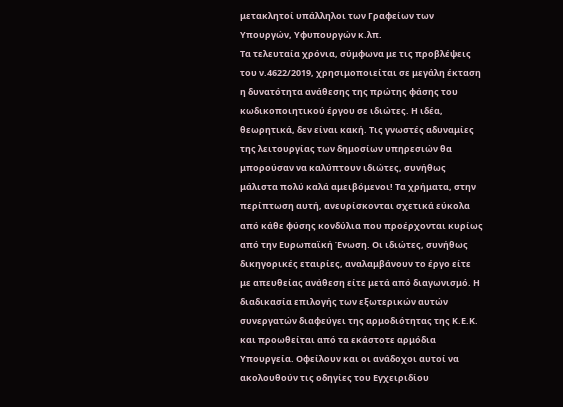μετακλητοί υπάλληλοι των Γραφείων των Υπουργών, Υφυπουργών κ.λπ.
Τα τελευταία χρόνια, σύμφωνα με τις προβλέψεις του ν.4622/2019, χρησιμοποιείται σε μεγάλη έκταση η δυνατότητα ανάθεσης της πρώτης φάσης του κωδικοποιητικού έργου σε ιδιώτες. Η ιδέα, θεωρητικά, δεν είναι κακή. Τις γνωστές αδυναμίες της λειτουργίας των δημοσίων υπηρεσιών θα μπορούσαν να καλύπτουν ιδιώτες, συνήθως μάλιστα πολύ καλά αμειβόμενοι! Τα χρήματα, στην περίπτωση αυτή, ανευρίσκονται σχετικά εύκολα από κάθε φύσης κονδύλια που προέρχονται κυρίως από την Ευρωπαϊκή Ένωση. Οι ιδιώτες, συνήθως δικηγορικές εταιρίες, αναλαμβάνουν το έργο είτε με απευθείας ανάθεση είτε μετά από διαγωνισμό. Η διαδικασία επιλογής των εξωτερικών αυτών συνεργατών διαφεύγει της αρμοδιότητας της Κ.Ε.Κ. και προωθείται από τα εκάστοτε αρμόδια Υπουργεία. Οφείλουν και οι ανάδοχοι αυτοί να ακολουθούν τις οδηγίες του Εγχειριδίου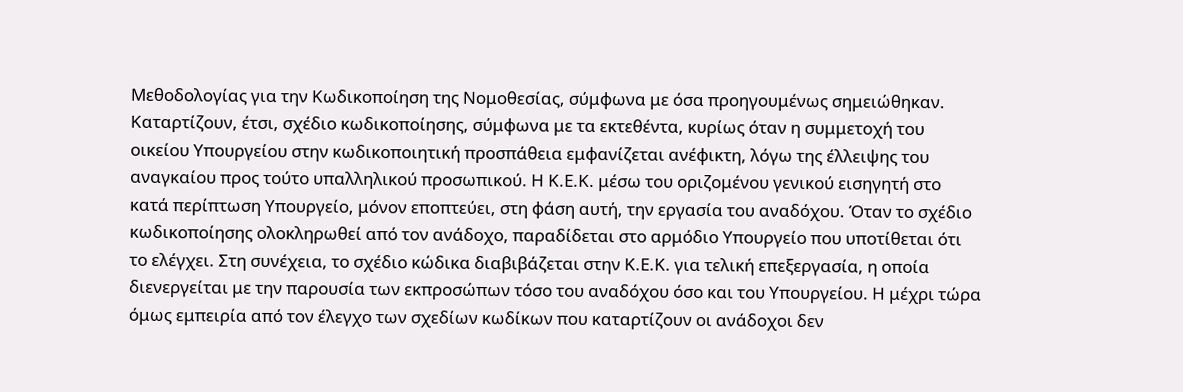Μεθοδολογίας για την Κωδικοποίηση της Νομοθεσίας, σύμφωνα με όσα προηγουμένως σημειώθηκαν. Καταρτίζουν, έτσι, σχέδιο κωδικοποίησης, σύμφωνα με τα εκτεθέντα, κυρίως όταν η συμμετοχή του οικείου Υπουργείου στην κωδικοποιητική προσπάθεια εμφανίζεται ανέφικτη, λόγω της έλλειψης του αναγκαίου προς τούτο υπαλληλικού προσωπικού. Η Κ.Ε.Κ. μέσω του οριζομένου γενικού εισηγητή στο κατά περίπτωση Υπουργείο, μόνον εποπτεύει, στη φάση αυτή, την εργασία του αναδόχου. Όταν το σχέδιο κωδικοποίησης ολοκληρωθεί από τον ανάδοχο, παραδίδεται στο αρμόδιο Υπουργείο που υποτίθεται ότι το ελέγχει. Στη συνέχεια, το σχέδιο κώδικα διαβιβάζεται στην Κ.Ε.Κ. για τελική επεξεργασία, η οποία διενεργείται με την παρουσία των εκπροσώπων τόσο του αναδόχου όσο και του Υπουργείου. Η μέχρι τώρα όμως εμπειρία από τον έλεγχο των σχεδίων κωδίκων που καταρτίζουν οι ανάδοχοι δεν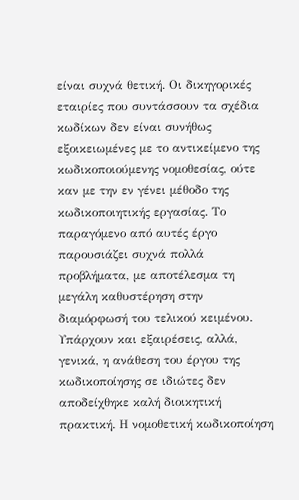είναι συχνά θετική. Οι δικηγορικές εταιρίες που συντάσσουν τα σχέδια κωδίκων δεν είναι συνήθως εξοικειωμένες με το αντικείμενο της κωδικοποιούμενης νομοθεσίας, ούτε καν με την εν γένει μέθοδο της κωδικοποιητικής εργασίας. Το παραγόμενο από αυτές έργο παρουσιάζει συχνά πολλά προβλήματα, με αποτέλεσμα τη μεγάλη καθυστέρηση στην διαμόρφωσή του τελικού κειμένου. Υπάρχουν και εξαιρέσεις, αλλά, γενικά, η ανάθεση του έργου της κωδικοποίησης σε ιδιώτες δεν αποδείχθηκε καλή διοικητική πρακτική. Η νομοθετική κωδικοποίηση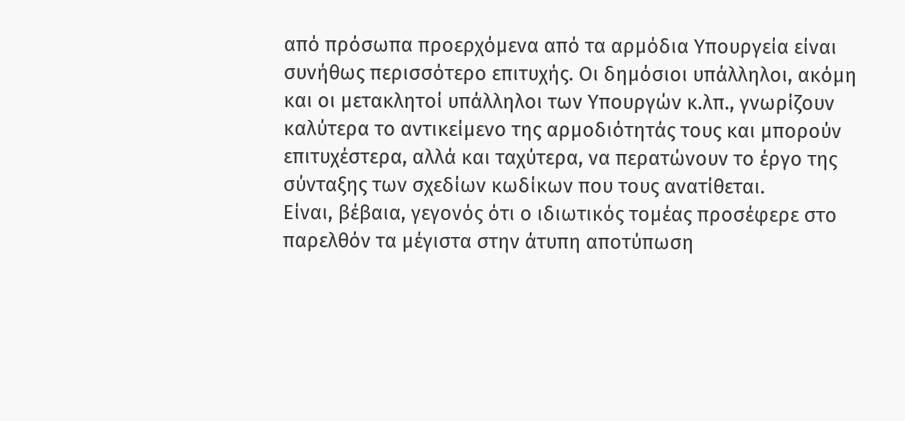από πρόσωπα προερχόμενα από τα αρμόδια Υπουργεία είναι συνήθως περισσότερο επιτυχής. Οι δημόσιοι υπάλληλοι, ακόμη και οι μετακλητοί υπάλληλοι των Υπουργών κ.λπ., γνωρίζουν καλύτερα το αντικείμενο της αρμοδιότητάς τους και μπορούν επιτυχέστερα, αλλά και ταχύτερα, να περατώνουν το έργο της σύνταξης των σχεδίων κωδίκων που τους ανατίθεται.
Είναι, βέβαια, γεγονός ότι ο ιδιωτικός τομέας προσέφερε στο παρελθόν τα μέγιστα στην άτυπη αποτύπωση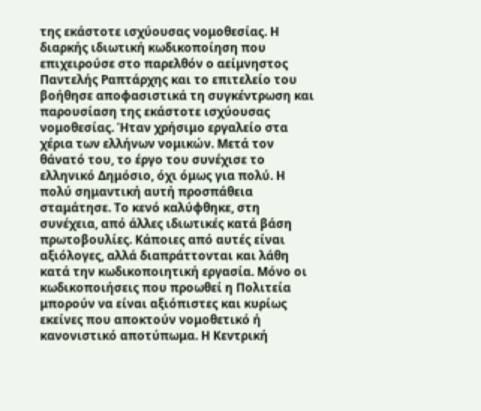της εκάστοτε ισχύουσας νομοθεσίας. Η διαρκής ιδιωτική κωδικοποίηση που επιχειρούσε στο παρελθόν ο αείμνηστος Παντελής Ραπτάρχης και το επιτελείο του βοήθησε αποφασιστικά τη συγκέντρωση και παρουσίαση της εκάστοτε ισχύουσας νομοθεσίας. Ήταν χρήσιμο εργαλείο στα χέρια των ελλήνων νομικών. Μετά τον θάνατό του, το έργο του συνέχισε το ελληνικό Δημόσιο, όχι όμως για πολύ. Η πολύ σημαντική αυτή προσπάθεια σταμάτησε. Το κενό καλύφθηκε, στη συνέχεια, από άλλες ιδιωτικές κατά βάση πρωτοβουλίες. Κάποιες από αυτές είναι αξιόλογες, αλλά διαπράττονται και λάθη κατά την κωδικοποιητική εργασία. Μόνο οι κωδικοποιήσεις που προωθεί η Πολιτεία μπορούν να είναι αξιόπιστες και κυρίως εκείνες που αποκτούν νομοθετικό ή κανονιστικό αποτύπωμα. Η Κεντρική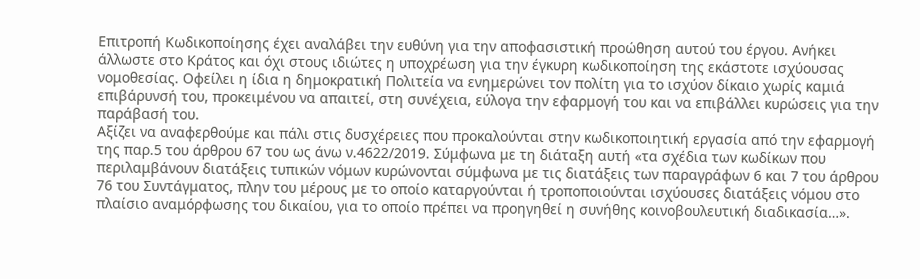Επιτροπή Κωδικοποίησης έχει αναλάβει την ευθύνη για την αποφασιστική προώθηση αυτού του έργου. Ανήκει άλλωστε στο Κράτος και όχι στους ιδιώτες η υποχρέωση για την έγκυρη κωδικοποίηση της εκάστοτε ισχύουσας νομοθεσίας. Οφείλει η ίδια η δημοκρατική Πολιτεία να ενημερώνει τον πολίτη για το ισχύον δίκαιο χωρίς καμιά επιβάρυνσή του, προκειμένου να απαιτεί, στη συνέχεια, εύλογα την εφαρμογή του και να επιβάλλει κυρώσεις για την παράβασή του.
Αξίζει να αναφερθούμε και πάλι στις δυσχέρειες που προκαλούνται στην κωδικοποιητική εργασία από την εφαρμογή της παρ.5 του άρθρου 67 του ως άνω ν.4622/2019. Σύμφωνα με τη διάταξη αυτή «τα σχέδια των κωδίκων που περιλαμβάνουν διατάξεις τυπικών νόμων κυρώνονται σύμφωνα με τις διατάξεις των παραγράφων 6 και 7 του άρθρου 76 του Συντάγματος, πλην του μέρους με το οποίο καταργούνται ή τροποποιούνται ισχύουσες διατάξεις νόμου στο πλαίσιο αναμόρφωσης του δικαίου, για το οποίο πρέπει να προηγηθεί η συνήθης κοινοβουλευτική διαδικασία…».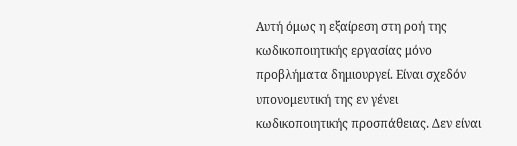Αυτή όμως η εξαίρεση στη ροή της κωδικοποιητικής εργασίας μόνο προβλήματα δημιουργεί. Είναι σχεδόν υπονομευτική της εν γένει κωδικοποιητικής προσπάθειας. Δεν είναι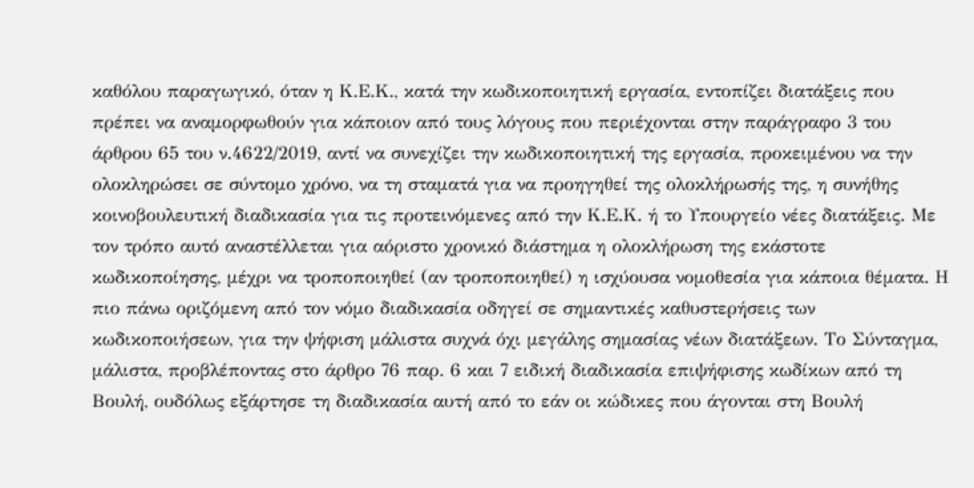καθόλου παραγωγικό, όταν η Κ.Ε.Κ., κατά την κωδικοποιητική εργασία, εντοπίζει διατάξεις που πρέπει να αναμορφωθούν για κάποιον από τους λόγους που περιέχονται στην παράγραφο 3 του άρθρου 65 του ν.4622/2019, αντί να συνεχίζει την κωδικοποιητική της εργασία, προκειμένου να την ολοκληρώσει σε σύντομο χρόνο, να τη σταματά για να προηγηθεί της ολοκλήρωσής της, η συνήθης κοινοβουλευτική διαδικασία για τις προτεινόμενες από την Κ.Ε.Κ. ή το Υπουργείο νέες διατάξεις. Με τον τρόπο αυτό αναστέλλεται για αόριστο χρονικό διάστημα η ολοκλήρωση της εκάστοτε κωδικοποίησης, μέχρι να τροποποιηθεί (αν τροποποιηθεί) η ισχύουσα νομοθεσία για κάποια θέματα. Η πιο πάνω οριζόμενη από τον νόμο διαδικασία οδηγεί σε σημαντικές καθυστερήσεις των κωδικοποιήσεων, για την ψήφιση μάλιστα συχνά όχι μεγάλης σημασίας νέων διατάξεων. Το Σύνταγμα, μάλιστα, προβλέποντας στο άρθρο 76 παρ. 6 και 7 ειδική διαδικασία επιψήφισης κωδίκων από τη Βουλή, ουδόλως εξάρτησε τη διαδικασία αυτή από το εάν οι κώδικες που άγονται στη Βουλή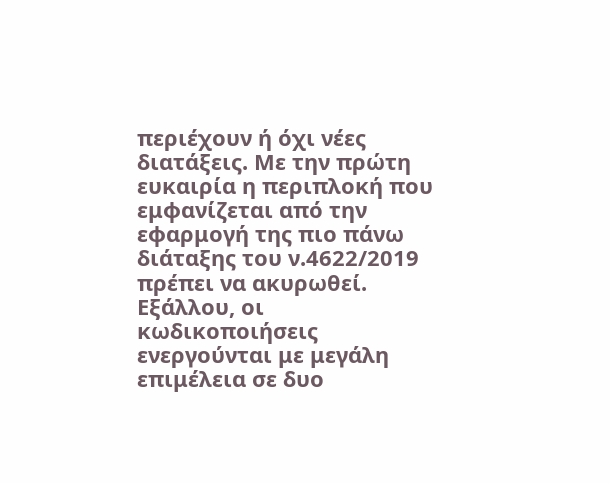περιέχουν ή όχι νέες διατάξεις. Με την πρώτη ευκαιρία η περιπλοκή που εμφανίζεται από την εφαρμογή της πιο πάνω διάταξης του ν.4622/2019 πρέπει να ακυρωθεί. Εξάλλου, οι κωδικοποιήσεις ενεργούνται με μεγάλη επιμέλεια σε δυο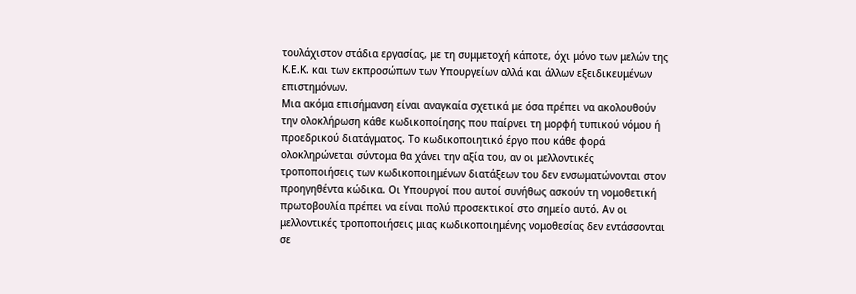τουλάχιστον στάδια εργασίας, με τη συμμετοχή κάποτε, όχι μόνο των μελών της Κ.Ε.Κ. και των εκπροσώπων των Υπουργείων αλλά και άλλων εξειδικευμένων επιστημόνων.
Μια ακόμα επισήμανση είναι αναγκαία σχετικά με όσα πρέπει να ακολουθούν την ολοκλήρωση κάθε κωδικοποίησης που παίρνει τη μορφή τυπικού νόμου ή προεδρικού διατάγματος. Το κωδικοποιητικό έργο που κάθε φορά ολοκληρώνεται σύντομα θα χάνει την αξία του, αν οι μελλοντικές τροποποιήσεις των κωδικοποιημένων διατάξεων του δεν ενσωματώνονται στον προηγηθέντα κώδικα. Οι Υπουργοί που αυτοί συνήθως ασκούν τη νομοθετική πρωτοβουλία πρέπει να είναι πολύ προσεκτικοί στο σημείο αυτό. Αν οι μελλοντικές τροποποιήσεις μιας κωδικοποιημένης νομοθεσίας δεν εντάσσονται σε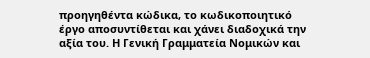προηγηθέντα κώδικα, το κωδικοποιητικό έργο αποσυντίθεται και χάνει διαδοχικά την αξία του. Η Γενική Γραμματεία Νομικών και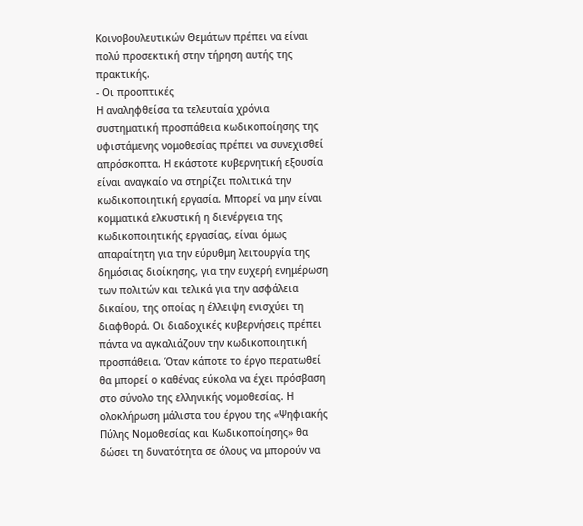Κοινοβουλευτικών Θεμάτων πρέπει να είναι πολύ προσεκτική στην τήρηση αυτής της πρακτικής.
- Οι προοπτικές
Η αναληφθείσα τα τελευταία χρόνια συστηματική προσπάθεια κωδικοποίησης της υφιστάμενης νομοθεσίας πρέπει να συνεχισθεί απρόσκοπτα. Η εκάστοτε κυβερνητική εξουσία είναι αναγκαίο να στηρίζει πολιτικά την κωδικοποιητική εργασία. Μπορεί να μην είναι κομματικά ελκυστική η διενέργεια της κωδικοποιητικής εργασίας, είναι όμως απαραίτητη για την εύρυθμη λειτουργία της δημόσιας διοίκησης, για την ευχερή ενημέρωση των πολιτών και τελικά για την ασφάλεια δικαίου, της οποίας η έλλειψη ενισχύει τη διαφθορά. Οι διαδοχικές κυβερνήσεις πρέπει πάντα να αγκαλιάζουν την κωδικοποιητική προσπάθεια. Όταν κάποτε το έργο περατωθεί θα μπορεί ο καθένας εύκολα να έχει πρόσβαση στο σύνολο της ελληνικής νομοθεσίας. Η ολοκλήρωση μάλιστα του έργου της «Ψηφιακής Πύλης Νομοθεσίας και Κωδικοποίησης» θα δώσει τη δυνατότητα σε όλους να μπορούν να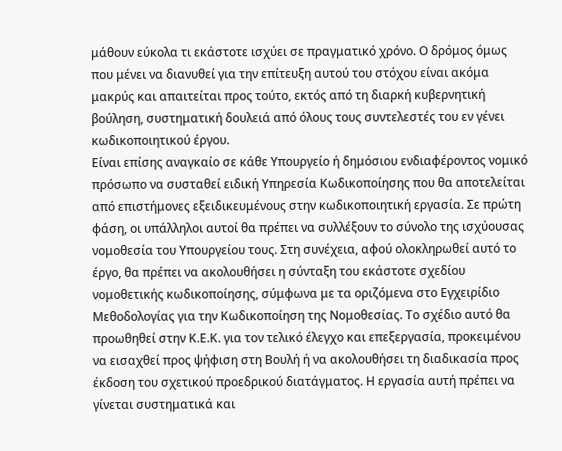μάθουν εύκολα τι εκάστοτε ισχύει σε πραγματικό χρόνο. Ο δρόμος όμως που μένει να διανυθεί για την επίτευξη αυτού του στόχου είναι ακόμα μακρύς και απαιτείται προς τούτο, εκτός από τη διαρκή κυβερνητική βούληση, συστηματική δουλειά από όλους τους συντελεστές του εν γένει κωδικοποιητικού έργου.
Είναι επίσης αναγκαίο σε κάθε Υπουργείο ή δημόσιου ενδιαφέροντος νομικό πρόσωπο να συσταθεί ειδική Υπηρεσία Κωδικοποίησης που θα αποτελείται από επιστήμονες εξειδικευμένους στην κωδικοποιητική εργασία. Σε πρώτη φάση, οι υπάλληλοι αυτοί θα πρέπει να συλλέξουν το σύνολο της ισχύουσας νομοθεσία του Υπουργείου τους. Στη συνέχεια, αφού ολοκληρωθεί αυτό το έργο, θα πρέπει να ακολουθήσει η σύνταξη του εκάστοτε σχεδίου νομοθετικής κωδικοποίησης, σύμφωνα με τα οριζόμενα στο Εγχειρίδιο Μεθοδολογίας για την Κωδικοποίηση της Νομοθεσίας. Το σχέδιο αυτό θα προωθηθεί στην Κ.Ε.Κ. για τον τελικό έλεγχο και επεξεργασία, προκειμένου να εισαχθεί προς ψήφιση στη Βουλή ή να ακολουθήσει τη διαδικασία προς έκδοση του σχετικού προεδρικού διατάγματος. Η εργασία αυτή πρέπει να γίνεται συστηματικά και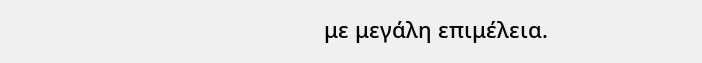με μεγάλη επιμέλεια.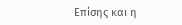Επίσης και η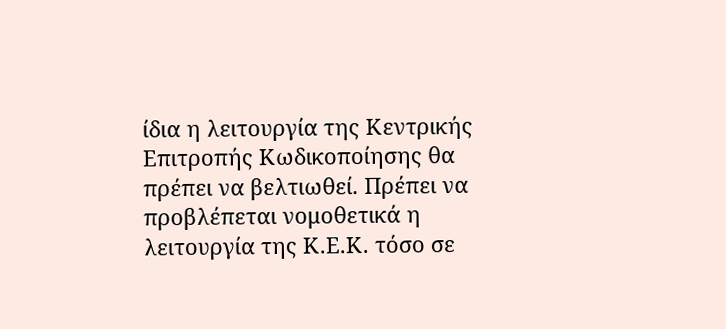ίδια η λειτουργία της Κεντρικής Επιτροπής Κωδικοποίησης θα πρέπει να βελτιωθεί. Πρέπει να προβλέπεται νομοθετικά η λειτουργία της Κ.Ε.Κ. τόσο σε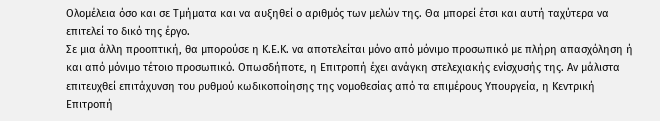Ολομέλεια όσο και σε Τμήματα και να αυξηθεί ο αριθμός των μελών της. Θα μπορεί έτσι και αυτή ταχύτερα να επιτελεί το δικό της έργο.
Σε μια άλλη προοπτική, θα μπορούσε η Κ.Ε.Κ. να αποτελείται μόνο από μόνιμο προσωπικό με πλήρη απασχόληση ή και από μόνιμο τέτοιο προσωπικό. Οπωσδήποτε, η Επιτροπή έχει ανάγκη στελεχιακής ενίσχυσής της. Αν μάλιστα επιτευχθεί επιτάχυνση του ρυθμού κωδικοποίησης της νομοθεσίας από τα επιμέρους Υπουργεία, η Κεντρική Επιτροπή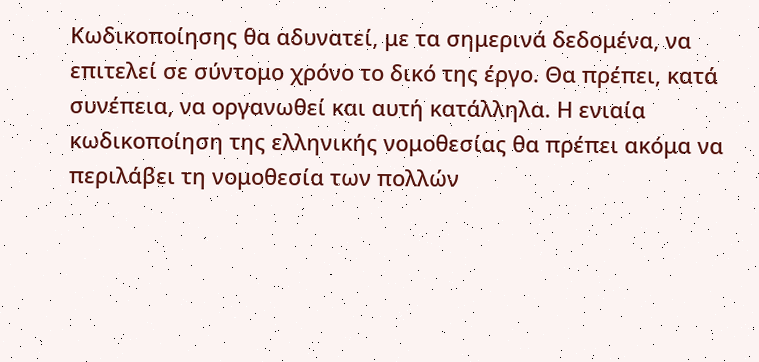Κωδικοποίησης θα αδυνατεί, με τα σημερινά δεδομένα, να επιτελεί σε σύντομο χρόνο το δικό της έργο. Θα πρέπει, κατά συνέπεια, να οργανωθεί και αυτή κατάλληλα. Η ενιαία κωδικοποίηση της ελληνικής νομοθεσίας θα πρέπει ακόμα να περιλάβει τη νομοθεσία των πολλών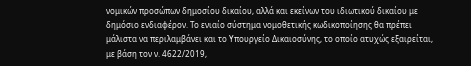νομικών προσώπων δημοσίου δικαίου, αλλά και εκείνων του ιδιωτικού δικαίου με δημόσιο ενδιαφέρον. Το ενιαίο σύστημα νομοθετικής κωδικοποίησης θα πρέπει μάλιστα να περιλαμβάνει και το Υπουργείο Δικαιοσύνης, το οποίο ατυχώς εξαιρείται, με βάση τον ν. 4622/2019,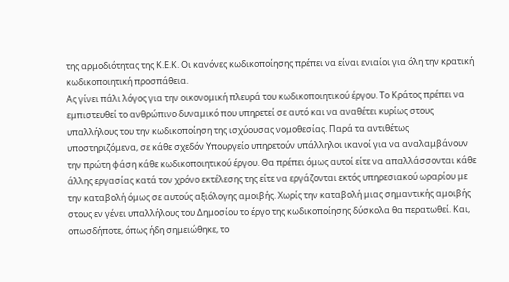της αρμοδιότητας της Κ.Ε.Κ. Οι κανόνες κωδικοποίησης πρέπει να είναι ενιαίοι για όλη την κρατική κωδικοποιητική προσπάθεια.
Ας γίνει πάλι λόγος για την οικονομική πλευρά του κωδικοποιητικού έργου. Το Κράτος πρέπει να εμπιστευθεί το ανθρώπινο δυναμικό που υπηρετεί σε αυτό και να αναθέτει κυρίως στους υπαλλήλους του την κωδικοποίηση της ισχύουσας νομοθεσίας. Παρά τα αντιθέτως υποστηριζόμενα, σε κάθε σχεδόν Υπουργείο υπηρετούν υπάλληλοι ικανοί για να αναλαμβάνουν την πρώτη φάση κάθε κωδικοποιητικού έργου. Θα πρέπει όμως αυτοί είτε να απαλλάσσονται κάθε άλλης εργασίας κατά τον χρόνο εκτέλεσης της είτε να εργάζονται εκτός υπηρεσιακού ωραρίου με την καταβολή όμως σε αυτούς αξιόλογης αμοιβής. Χωρίς την καταβολή μιας σημαντικής αμοιβής στους εν γένει υπαλλήλους του Δημοσίου το έργο της κωδικοποίησης δύσκολα θα περατωθεί. Και, οπωσδήποτε, όπως ήδη σημειώθηκε, το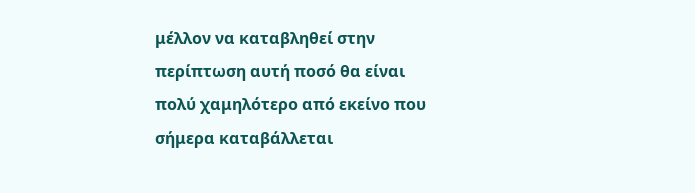μέλλον να καταβληθεί στην περίπτωση αυτή ποσό θα είναι πολύ χαμηλότερο από εκείνο που σήμερα καταβάλλεται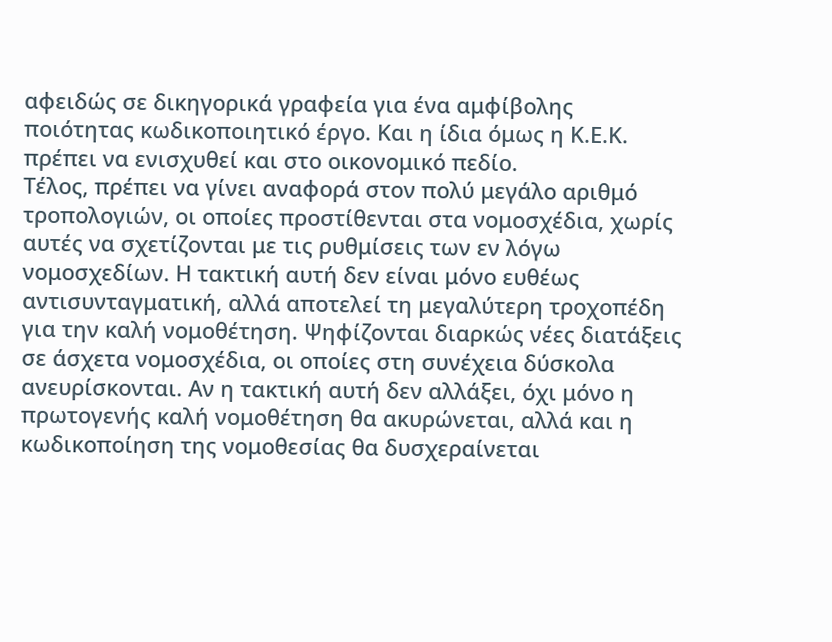αφειδώς σε δικηγορικά γραφεία για ένα αμφίβολης ποιότητας κωδικοποιητικό έργο. Και η ίδια όμως η Κ.Ε.Κ. πρέπει να ενισχυθεί και στο οικονομικό πεδίο.
Τέλος, πρέπει να γίνει αναφορά στον πολύ μεγάλο αριθμό τροπολογιών, οι οποίες προστίθενται στα νομοσχέδια, χωρίς αυτές να σχετίζονται με τις ρυθμίσεις των εν λόγω νομοσχεδίων. Η τακτική αυτή δεν είναι μόνο ευθέως αντισυνταγματική, αλλά αποτελεί τη μεγαλύτερη τροχοπέδη για την καλή νομοθέτηση. Ψηφίζονται διαρκώς νέες διατάξεις σε άσχετα νομοσχέδια, οι οποίες στη συνέχεια δύσκολα ανευρίσκονται. Αν η τακτική αυτή δεν αλλάξει, όχι μόνο η πρωτογενής καλή νομοθέτηση θα ακυρώνεται, αλλά και η κωδικοποίηση της νομοθεσίας θα δυσχεραίνεται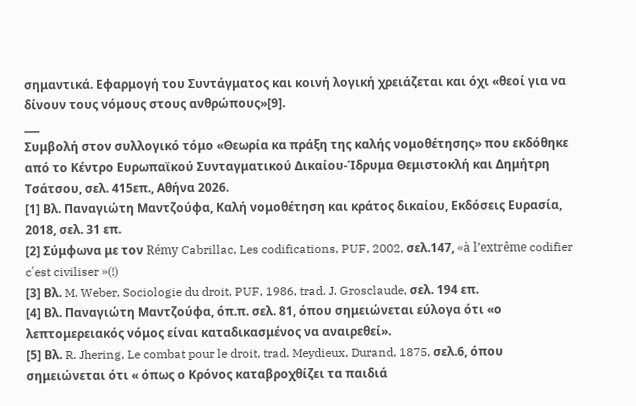σημαντικά. Εφαρμογή του Συντάγματος και κοινή λογική χρειάζεται και όχι «θεοί για να δίνουν τους νόμους στους ανθρώπους»[9].
___
Συμβολή στον συλλογικό τόμο «Θεωρία κα πράξη της καλής νομοθέτησης» που εκδόθηκε από το Κέντρο Ευρωπαϊκού Συνταγματικού Δικαίου-Ίδρυμα Θεμιστοκλή και Δημήτρη Τσάτσου, σελ. 415επ., Αθήνα 2026.
[1] Βλ. Παναγιώτη Μαντζούφα, Καλή νομοθέτηση και κράτος δικαίου, Εκδόσεις Ευρασία, 2018, σελ. 31 επ.
[2] Σύμφωνα με τον Rémy Cabrillac, Les codifications, PUF, 2002, σελ.147, «à l’extrême codifier c΄est civiliser »(!)
[3] Βλ. M. Weber, Sociologie du droit, PUF, 1986, trad. J. Grosclaude, σελ. 194 επ.
[4] Βλ. Παναγιώτη Μαντζούφα, όπ.π. σελ. 81, όπου σημειώνεται εύλογα ότι «ο λεπτομερειακός νόμος είναι καταδικασμένος να αναιρεθεί».
[5] Βλ. R. Jhering, Le combat pour le droit, trad. Meydieux, Durand, 1875, σελ.6, όπου σημειώνεται ότι « όπως ο Κρόνος καταβροχθίζει τα παιδιά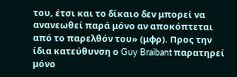του, έτσι και το δίκαιο δεν μπορεί να ανανεωθεί παρά μόνο αν αποκόπτεται από το παρελθόν του» (μφρ). Προς την ίδια κατεύθυνση ο Guy Braibant παρατηρεί μόνο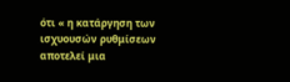ότι « η κατάργηση των ισχυουσών ρυθμίσεων αποτελεί μια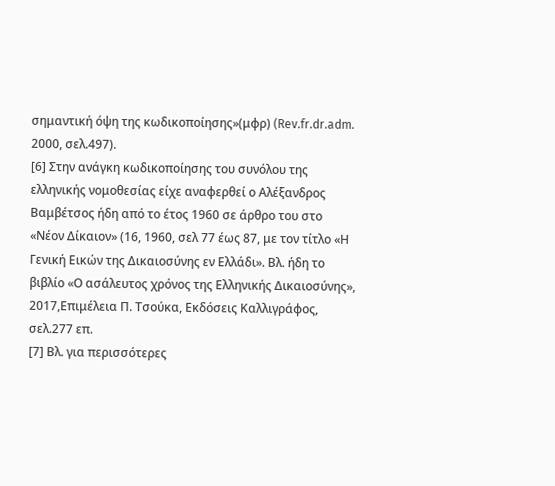σημαντική όψη της κωδικοποίησης»(μφρ) (Rev.fr.dr.adm. 2000, σελ.497).
[6] Στην ανάγκη κωδικοποίησης του συνόλου της ελληνικής νομοθεσίας είχε αναφερθεί ο Αλέξανδρος Βαμβέτσος ήδη από το έτος 1960 σε άρθρο του στο «Νέον Δίκαιον» (16, 1960, σελ 77 έως 87, με τον τίτλο «Η Γενική Εικών της Δικαιοσύνης εν Ελλάδι». Βλ. ήδη το βιβλίο «Ο ασάλευτος χρόνος της Ελληνικής Δικαιοσύνης», 2017,Επιμέλεια Π. Τσούκα, Εκδόσεις Καλλιγράφος, σελ.277 επ.
[7] Βλ. για περισσότερες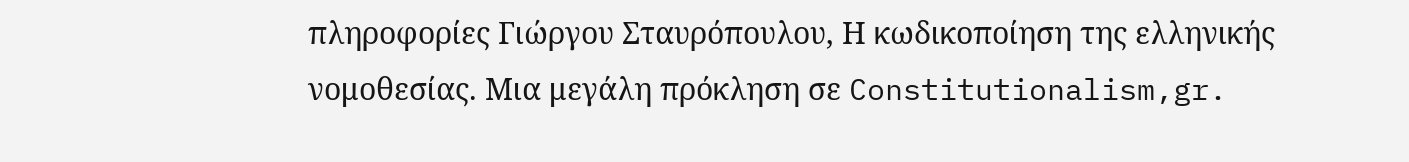πληροφορίες Γιώργου Σταυρόπουλου, Η κωδικοποίηση της ελληνικής νομοθεσίας. Μια μεγάλη πρόκληση σε Constitutionalism,gr.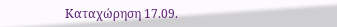Καταχώρηση 17.09.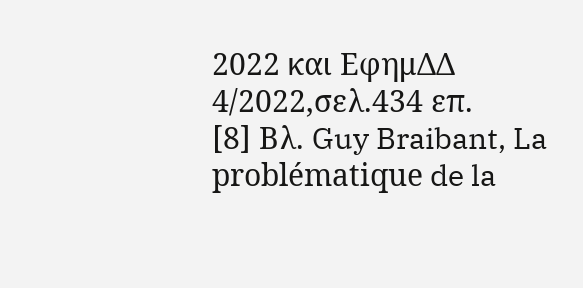2022 και ΕφημΔΔ 4/2022,σελ.434 επ.
[8] Βλ. Guy Braibant, La problématique de la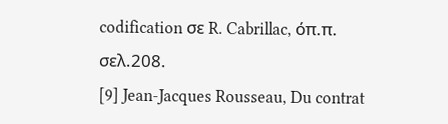codification σε R. Cabrillac, όπ.π. σελ.208.
[9] Jean-Jacques Rousseau, Du contrat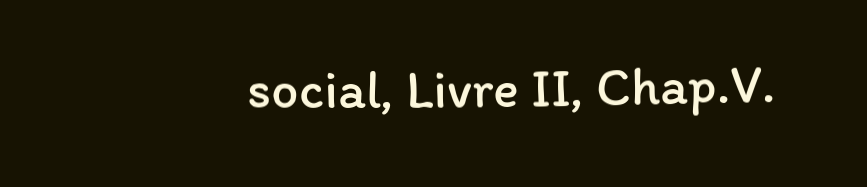social, Livre II, Chap.V.